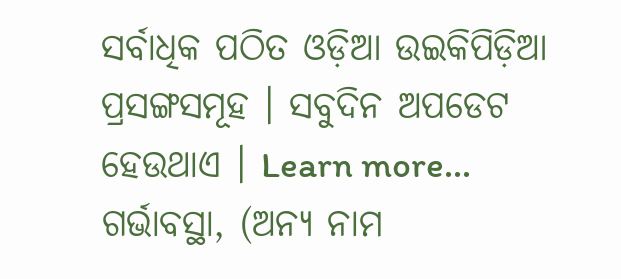ସର୍ବାଧିକ ପଠିତ ଓଡ଼ିଆ ଉଇକିପିଡ଼ିଆ ପ୍ରସଙ୍ଗସମୂହ । ସବୁଦିନ ଅପଡେଟ ହେଉଥାଏ । Learn more...
ଗର୍ଭାବସ୍ଥା, (ଅନ୍ୟ ନାମ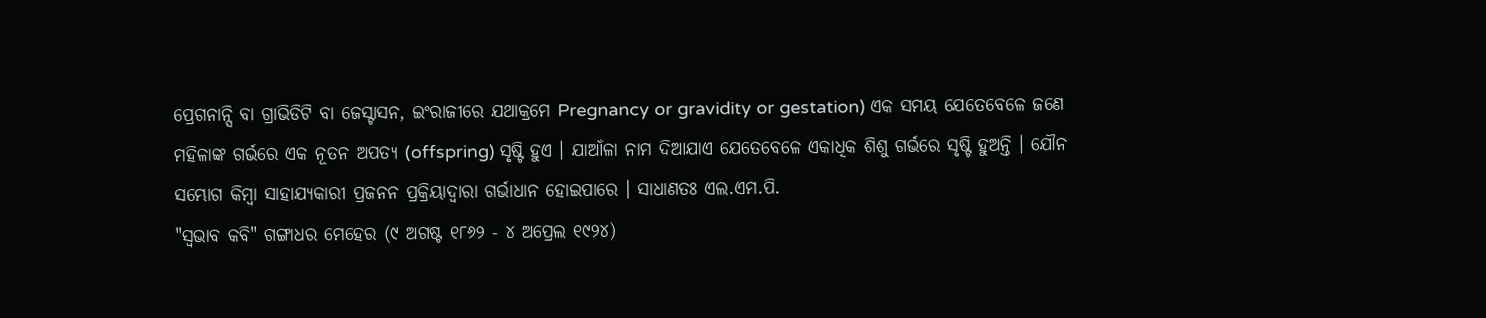ପ୍ରେଗନାନ୍ସି ବା ଗ୍ରାଭିଡିଟି ବା ଜେସ୍ଟାସନ, ଇଂରାଜୀରେ ଯଥାକ୍ରମେ Pregnancy or gravidity or gestation) ଏକ ସମୟ ଯେତେବେଳେ ଜଣେ ମହିଳାଙ୍କ ଗର୍ଭରେ ଏକ ନୂତନ ଅପତ୍ୟ (offspring) ସୃଷ୍ଟି ହୁଏ । ଯାଆଁଳା ନାମ ଦିଆଯାଏ ଯେତେବେଳେ ଏକାଧିକ ଶିଶୁ ଗର୍ଭରେ ସୃଷ୍ଟି ହୁଅନ୍ତି । ଯୌନ ସମ୍ଭୋଗ କିମ୍ବା ସାହାଯ୍ୟକାରୀ ପ୍ରଜନନ ପ୍ରକ୍ରିୟାଦ୍ୱାରା ଗର୍ଭାଧାନ ହୋଇପାରେ । ସାଧାଣତଃ ଏଲ.ଏମ.ପି.
"ସ୍ୱଭାବ କବି" ଗଙ୍ଗାଧର ମେହେର (୯ ଅଗଷ୍ଟ ୧୮୬୨ - ୪ ଅପ୍ରେଲ ୧୯୨୪)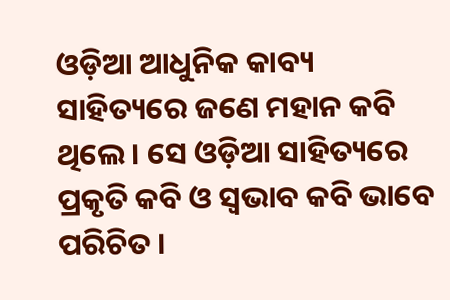ଓଡ଼ିଆ ଆଧୁନିକ କାବ୍ୟ ସାହିତ୍ୟରେ ଜଣେ ମହାନ କବି ଥିଲେ । ସେ ଓଡ଼ିଆ ସାହିତ୍ୟରେ ପ୍ରକୃତି କବି ଓ ସ୍ୱଭାବ କବି ଭାବେ ପରିଚିତ ।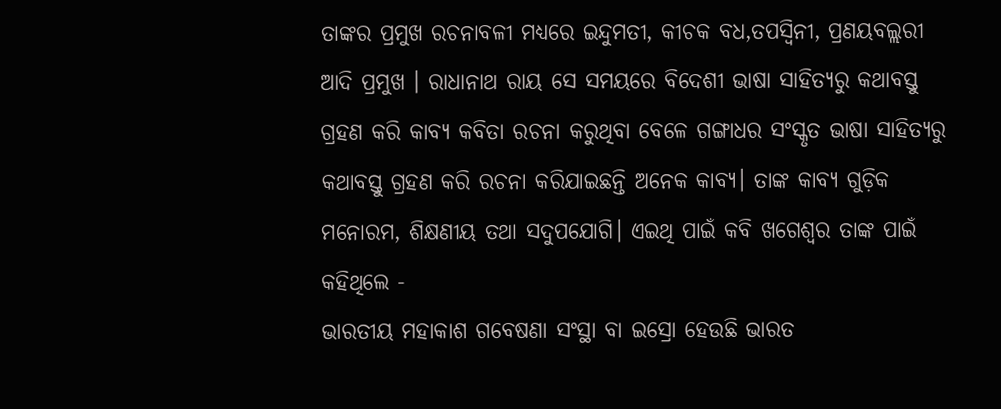ତାଙ୍କର ପ୍ରମୁଖ ରଚନାବଳୀ ମଧ୍ୟରେ ଇନ୍ଦୁମତୀ, କୀଚକ ବଧ,ତପସ୍ୱିନୀ, ପ୍ରଣୟବଲ୍ଲରୀ ଆଦି ପ୍ରମୁଖ । ରାଧାନାଥ ରାୟ ସେ ସମୟରେ ବିଦେଶୀ ଭାଷା ସାହିତ୍ୟରୁ କଥାବସ୍ତୁ ଗ୍ରହଣ କରି କାବ୍ୟ କବିତା ରଚନା କରୁଥିବା ବେଳେ ଗଙ୍ଗାଧର ସଂସ୍କୃତ ଭାଷା ସାହିତ୍ୟରୁ କଥାବସ୍ତୁ ଗ୍ରହଣ କରି ରଚନା କରିଯାଇଛନ୍ତି ଅନେକ କାବ୍ୟ। ତାଙ୍କ କାବ୍ୟ ଗୁଡ଼ିକ ମନୋରମ, ଶିକ୍ଷଣୀୟ ତଥା ସଦୁପଯୋଗି। ଏଇଥି ପାଇଁ କବି ଖଗେଶ୍ବର ତାଙ୍କ ପାଇଁ କହିଥିଲେ -
ଭାରତୀୟ ମହାକାଶ ଗବେଷଣା ସଂସ୍ଥା ବା ଇସ୍ରୋ ହେଉଛି ଭାରତ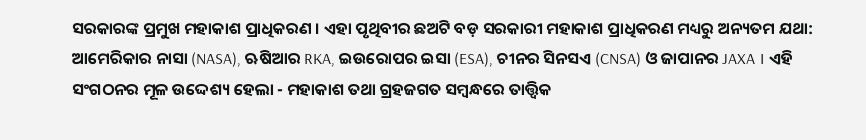ସରକାରଙ୍କ ପ୍ରମୁଖ ମହାକାଶ ପ୍ରାଧିକରଣ । ଏହା ପୃଥିବୀର ଛଅଟି ବଡ଼ ସରକାରୀ ମହାକାଶ ପ୍ରାଧିକରଣ ମଧ୍ୟରୁ ଅନ୍ୟତମ ଯଥା: ଆମେରିକାର ନାସା (NASA), ଋଷିଆର RKA, ଇଉରୋପର ଇସା (ESA), ଚୀନର ସିନସଏ (CNSA) ଓ ଜାପାନର JAXA । ଏହି ସଂଗଠନର ମୂଳ ଉଦ୍ଦେଶ୍ୟ ହେଲା - ମହାକାଶ ତଥା ଗ୍ରହଜଗତ ସମ୍ବନ୍ଧରେ ତାତ୍ତ୍ୱିକ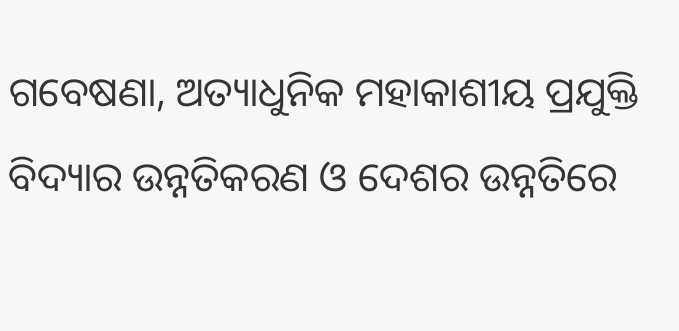ଗବେଷଣା, ଅତ୍ୟାଧୁନିକ ମହାକାଶୀୟ ପ୍ରଯୁକ୍ତି ବିଦ୍ୟାର ଉନ୍ନତିକରଣ ଓ ଦେଶର ଉନ୍ନତିରେ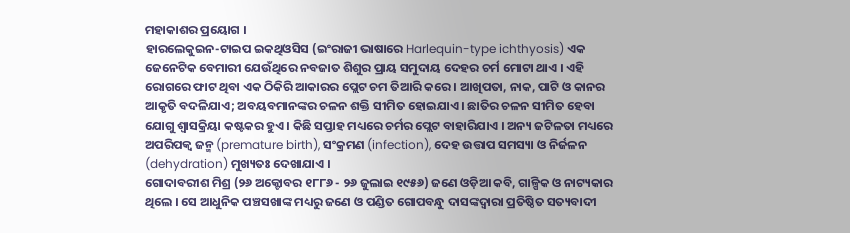ମହାକାଶର ପ୍ରୟୋଗ ।
ହାରଲେକୁଇନ-ଟାଇପ ଇକଥିଓସିସ (ଇଂରାଜୀ ଭାଷାରେ Harlequin-type ichthyosis) ଏକ ଜେନେଟିକ ବେମାରୀ ଯେଉଁଥିରେ ନବଜାତ ଶିଶୁର ପ୍ରାୟ ସମୁଦାୟ ଦେହର ଚର୍ମ ମୋଟା ଥାଏ । ଏହି ରୋଗରେ ଫାଟ ଥିବା ଏକ ଠିକିରି ଆକାରର ପ୍ଲେଟ ଚମ ତିଆରି କରେ । ଆଖିପତା, ନାକ, ପାଟି ଓ କାନର ଆକୃତି ବଦଳିଯାଏ; ଅବୟବମାନଙ୍କର ଚଳନ ଶକ୍ତି ସୀମିତ ହୋଇଯାଏ । ଛାତିର ଚଳନ ସୀମିତ ହେବା ଯୋଗୁ ଶ୍ୱାସକ୍ରିୟା କଷ୍ଟକର ହୁଏ । କିଛି ସପ୍ତାହ ମଧ୍ୟରେ ଚର୍ମର ପ୍ଲେଟ ବାହାରିଯାଏ । ଅନ୍ୟ ଜଟିଳତା ମଧ୍ୟରେ ଅପରିପକ୍ୱ ଜନ୍ମ (premature birth), ସଂକ୍ରମଣ (infection), ଦେହ ଉତ୍ତାପ ସମସ୍ୟା ଓ ନିର୍ଜଳନ (dehydration) ମୁଖ୍ୟତଃ ଦେଖାଯାଏ ।
ଗୋଦାବରୀଶ ମିଶ୍ର (୨୬ ଅକ୍ଟୋବର ୧୮୮୬ - ୨୬ ଜୁଲାଇ ୧୯୫୬) ଜଣେ ଓଡ଼ିଆ କବି, ଗାଳ୍ପିକ ଓ ନାଟ୍ୟକାର ଥିଲେ । ସେ ଆଧୁନିକ ପଞ୍ଚସଖାଙ୍କ ମଧ୍ୟରୁ ଜଣେ ଓ ପଣ୍ଡିତ ଗୋପବନ୍ଧୁ ଦାସଙ୍କଦ୍ୱାରା ପ୍ରତିଷ୍ଠିତ ସତ୍ୟବାଦୀ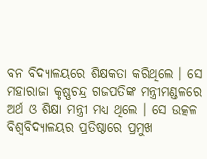ବନ ବିଦ୍ୟାଳୟରେ ଶିକ୍ଷକତା କରିଥିଲେ । ସେ ମହାରାଜା କୃଷ୍ଣଚନ୍ଦ୍ର ଗଜପତିଙ୍କ ମନ୍ତ୍ରୀମଣ୍ଡଳରେ ଅର୍ଥ ଓ ଶିକ୍ଷା ମନ୍ତ୍ରୀ ମଧ୍ୟ ଥିଲେ । ସେ ଉତ୍କଳ ବିଶ୍ୱବିଦ୍ୟାଳୟର ପ୍ରତିଷ୍ଠାରେ ପ୍ରମୁଖ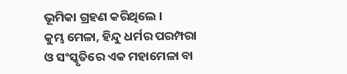ଭୂମିକା ଗ୍ରହଣ କରିଥିଲେ ।
କୁମ୍ଭ ମେଳା, ହିନ୍ଦୁ ଧର୍ମର ପରମ୍ପରା ଓ ସଂସ୍କୃତିରେ ଏକ ମହାମେଳା ବା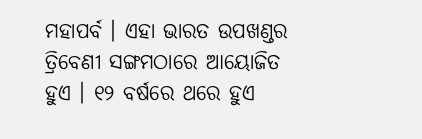ମହାପର୍ବ । ଏହା ଭାରତ ଉପଖଣ୍ଡର ତ୍ରିବେଣୀ ସଙ୍ଗମଠାରେ ଆୟୋଜିତ ହୁଏ । ୧୨ ବର୍ଷରେ ଥରେ ହୁଏ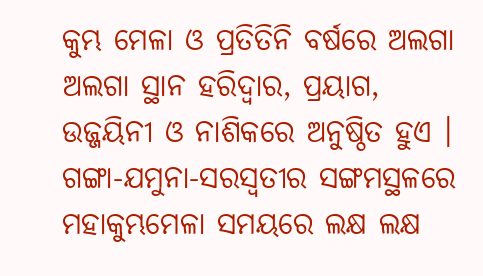କୁମ୍ଭ ମେଳା ଓ ପ୍ରତିତିନି ବର୍ଷରେ ଅଲଗା ଅଲଗା ସ୍ଥାନ ହରିଦ୍ୱାର, ପ୍ରୟାଗ, ଉଜ୍ଜୟିନୀ ଓ ନାଶିକରେ ଅନୁଷ୍ଠିତ ହୁଏ । ଗଙ୍ଗା-ଯମୁନା-ସରସ୍ୱତୀର ସଙ୍ଗମସ୍ଥଳରେ ମହାକୁମ୍ଭମେଳା ସମୟରେ ଲକ୍ଷ ଲକ୍ଷ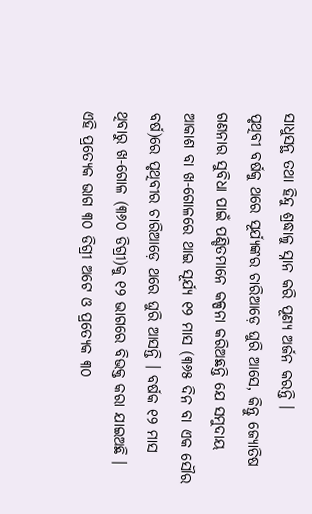ସାଧୁସନ୍ଥ ତଥା ହିନ୍ଦୁ ଶ୍ରଦ୍ଧାଳୁ ସ୍ନାନ କରି ପୂଣ୍ୟ ଅର୍ଜନ କରନ୍ତି ।
ପୃଥିବୀ ବର୍ଷକୁ ଥରେ ସୂର୍ଯ୍ୟଙ୍କର ଚାରିଆଡ଼େ ଘୁରି ଆସେ, କିନ୍ତୁ ଜ୍ୟୋତିଷ ଗଣନାର ସୁବିଧା ପାଇଁ ପଣ୍ଡିତମାନେ କଳ୍ପନା କରିଅଛନ୍ତି ଯେ ସମୁଦାୟ ଆକାଶ ବା ଖ-ଗୋଳରେ ଥାଇ ସୂର୍ଯ୍ୟ ୧୨ ମାସ (୩୬୫ ଦିନ ବା ଏକ ସୌର ବର୍ଷ)ରେ ପୃଥିବୀର ଚାରିଆଡ଼େ ଥରେ ଘୁରି ଆସନ୍ତି । ବର୍ଷକ ୧୨ ମାସ ଥିବାରୁ ଖ-ଗୋଳ (୩୬୦ ଡିଗ୍ରୀ)କୁ ୧୨ ଭାଗରେ ବିଭକ୍ତ କରା ଯାଇଅଛି । ଏହି ପ୍ରତ୍ୟେକ ଭାଗ ୩୦ ଡିଗ୍ରୀ ଅଟେ ଓ ପ୍ରତ୍ୟେକ ୩୦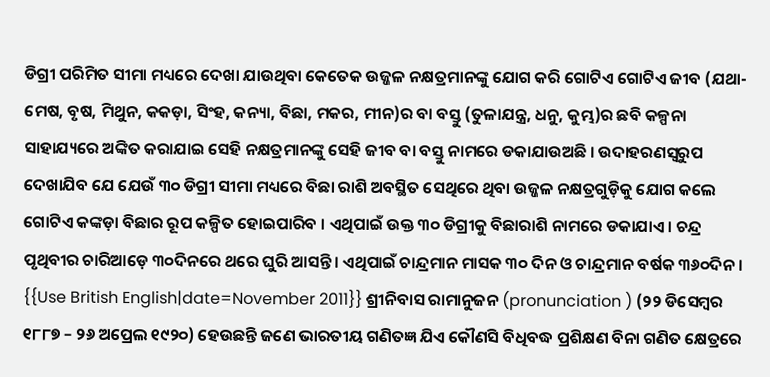ଡିଗ୍ରୀ ପରିମିତ ସୀମା ମଧ୍ୟରେ ଦେଖା ଯାଉଥିବା କେତେକ ଉଜ୍ଜଳ ନକ୍ଷତ୍ରମାନଙ୍କୁ ଯୋଗ କରି ଗୋଟିଏ ଗୋଟିଏ ଜୀବ (ଯଥା- ମେଷ, ବୃଷ, ମିଥୁନ, କକଡ଼ା, ସିଂହ, କନ୍ୟା, ବିଛା, ମକର, ମୀନ)ର ବା ବସ୍ତୁ (ତୁଳାଯନ୍ତ୍ର, ଧନୁ, କୁମ୍ଭ)ର ଛବି କଳ୍ପନା ସାହାଯ୍ୟରେ ଅଙ୍କିତ କରାଯାଇ ସେହି ନକ୍ଷତ୍ରମାନଙ୍କୁ ସେହି ଜୀବ ବା ବସ୍ତୁ ନାମରେ ଡକାଯାଉଅଛି । ଉଦାହରଣସ୍ୱରୁପ ଦେଖାଯିବ ଯେ ଯେଉଁ ୩୦ ଡିଗ୍ରୀ ସୀମା ମଧ୍ୟରେ ବିଛା ରାଶି ଅବସ୍ଥିତ ସେଥିରେ ଥିବା ଉଜ୍ଜଳ ନକ୍ଷତ୍ରଗୁଡ଼ିକୁ ଯୋଗ କଲେ ଗୋଟିଏ କଙ୍କଡ଼ା ବିଛାର ରୂପ କଳ୍ପିତ ହୋଇପାରିବ । ଏଥିପାଇଁ ଉକ୍ତ ୩୦ ଡିଗ୍ରୀକୁ ବିଛାରାଶି ନାମରେ ଡକାଯାଏ । ଚନ୍ଦ୍ର ପୃଥିବୀର ଚାରିଆଡ଼େ ୩୦ଦିନରେ ଥରେ ଘୁରି ଆସନ୍ତି। ଏଥିପାଇଁ ଚାନ୍ଦ୍ରମାନ ମାସକ ୩୦ ଦିନ ଓ ଚାନ୍ଦ୍ରମାନ ବର୍ଷକ ୩୬୦ଦିନ ।
{{Use British English|date=November 2011}} ଶ୍ରୀନିବାସ ରାମାନୁଜନ (pronunciation ) (୨୨ ଡିସେମ୍ବର ୧୮୮୭ – ୨୬ ଅପ୍ରେଲ ୧୯୨୦) ହେଉଛନ୍ତି ଜଣେ ଭାରତୀୟ ଗଣିତଜ୍ଞ ଯିଏ କୌଣସି ବିଧିବଦ୍ଧ ପ୍ରଶିକ୍ଷଣ ବିନା ଗଣିତ କ୍ଷେତ୍ରରେ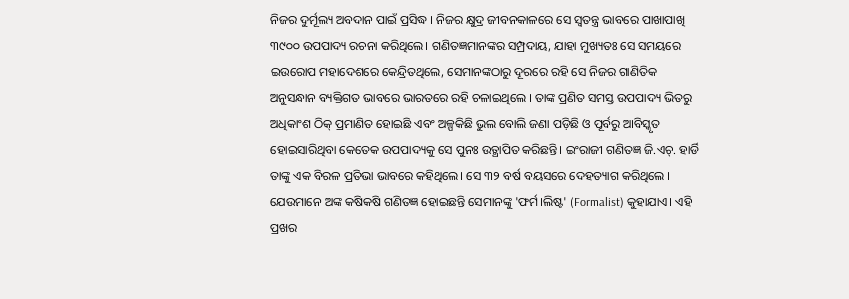ନିଜର ଦୁର୍ମୂଲ୍ୟ ଅବଦାନ ପାଇଁ ପ୍ରସିଦ୍ଧ । ନିଜର କ୍ଷୁଦ୍ର ଜୀବନକାଳରେ ସେ ସ୍ୱତନ୍ତ୍ର ଭାବରେ ପାଖାପାଖି ୩୯୦୦ ଉପପାଦ୍ୟ ରଚନା କରିଥିଲେ। ଗଣିତଜ୍ଞମାନଙ୍କର ସମ୍ପ୍ରଦାୟ, ଯାହା ମୁଖ୍ୟତଃ ସେ ସମୟରେ ଇଉରୋପ ମହାଦେଶରେ କେନ୍ଦ୍ରିତଥିଲେ, ସେମାନଙ୍କଠାରୁ ଦୂରରେ ରହି ସେ ନିଜର ଗାଣିତିକ ଅନୁସନ୍ଧାନ ବ୍ୟକ୍ତିଗତ ଭାବରେ ଭାରତରେ ରହି ଚଳାଇଥିଲେ । ତାଙ୍କ ପ୍ରଣିତ ସମସ୍ତ ଉପପାଦ୍ୟ ଭିତରୁ ଅଧିକାଂଶ ଠିକ୍ ପ୍ରମାଣିତ ହୋଇଛି ଏବଂ ଅଳ୍ପକିଛି ଭୁଲ ବୋଲି ଜଣା ପଡ଼ିଛି ଓ ପୂର୍ବରୁ ଆବିସ୍କୃତ ହୋଇସାରିଥିବା କେତେକ ଉପପାଦ୍ୟକୁ ସେ ପୁନଃ ଉତ୍ଥାପିତ କରିଛନ୍ତି। ଇଂରାଜୀ ଗଣିତଜ୍ଞ ଜି.ଏଚ୍. ହାର୍ଡି ତାଙ୍କୁ ଏକ ବିରଳ ପ୍ରତିଭା ଭାବରେ କହିଥିଲେ। ସେ ୩୨ ବର୍ଷ ବୟସରେ ଦେହତ୍ୟାଗ କରିଥିଲେ । ଯେଉମାନେ ଅଙ୍କ କଷିକଷି ଗଣିତଜ୍ଞ ହୋଇଛନ୍ତି ସେମାନଙ୍କୁ 'ଫର୍ମ।ଲିଷ୍ଟ' (Formalist) କୁହାଯାଏ। ଏହି ପ୍ରଖର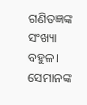ଗଣିତଜ୍ଞଙ୍କ ସଂଖ୍ୟା ବହୁଳ। ସେମାନଙ୍କ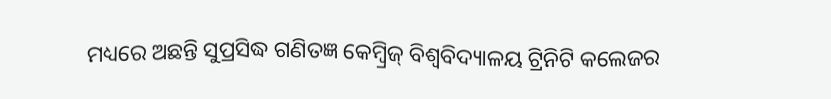ମଧ୍ୟରେ ଅଛନ୍ତି ସୁପ୍ରସିଦ୍ଧ ଗଣିତଜ୍ଞ କେମ୍ବ୍ରିଜ୍ ବିଶ୍ୱବିଦ୍ୟାଳୟ ଟ୍ରିନିଟି କଲେଜର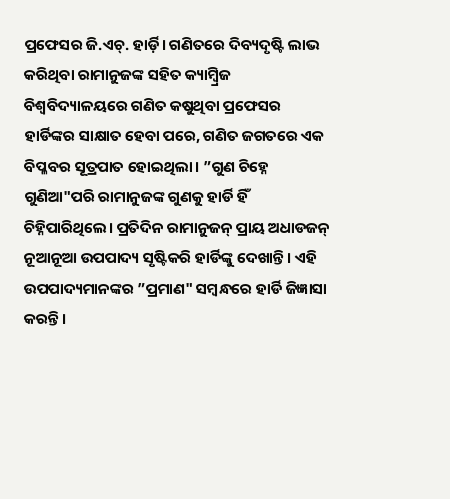ପ୍ରଫେସର ଜି.ଏଚ୍. ହାର୍ଡ଼ି। ଗଣିତରେ ଦିବ୍ୟଦୃଷ୍ଟି ଲାଭ କରିଥିବା ରାମାନୁଜଙ୍କ ସହିତ କ୍ୟାମ୍ବ୍ରିଜ ବିଶ୍ୱବିଦ୍ୟାଳୟରେ ଗଣିତ କଷୁଥିବା ପ୍ରଫେସର ହାର୍ଡିଙ୍କର ସାକ୍ଷାତ ହେବା ପରେ, ଗଣିତ ଜଗତରେ ଏକ ବିପ୍ଳବର ସୂତ୍ରପାତ ହୋଇଥିଲା। ”ଗୁଣ ଚିହ୍ନେ ଗୁଣିଆ"ପରି ରାମାନୁଜଙ୍କ ଗୁଣକୁ ହାର୍ଡି ହିଁ ଚିହ୍ନିପାରିଥିଲେ। ପ୍ରତିଦିନ ରାମାନୁଜନ୍ ପ୍ରାୟ ଅଧାଡଜନ୍ ନୂଆନୂଆ ଉପପାଦ୍ୟ ସୃଷ୍ଟିକରି ହାର୍ଡିଙ୍କୁ ଦେଖାନ୍ତି। ଏହି ଉପପାଦ୍ୟମାନଙ୍କର ”ପ୍ରମାଣ" ସମ୍ବନ୍ଧରେ ହାର୍ଡି ଜିଜ୍ଞାସା କରନ୍ତି।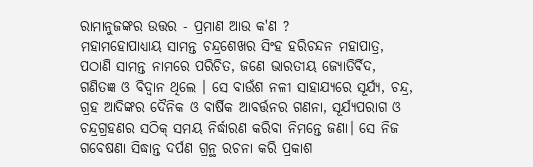ରାମାନୁଜଙ୍କର ଉତ୍ତର - ପ୍ରମାଣ ଆଉ କ'ଣ ?
ମହାମହୋପାଧ୍ୟାୟ ସାମନ୍ତ ଚନ୍ଦ୍ରଶେଖର ସିଂହ ହରିଚନ୍ଦନ ମହାପାତ୍ର, ପଠାଣି ସାମନ୍ତ ନାମରେ ପରିଚିତ, ଜଣେ ଭାରତୀୟ ଜ୍ୟୋତିର୍ବିଦ, ଗଣିତଜ୍ଞ ଓ ବିଦ୍ୱାନ ଥିଲେ । ସେ ବାଉଁଶ ନଳୀ ସାହାଯ୍ୟରେ ସୂର୍ଯ୍ୟ, ଚନ୍ଦ୍ର, ଗ୍ରହ ଆଦିଙ୍କର ଦୈନିକ ଓ ବାର୍ଷିକ ଆବର୍ତ୍ତନର ଗଣନା, ସୂର୍ଯ୍ୟପରାଗ ଓ ଚନ୍ଦ୍ରଗ୍ରହଣର ସଠିକ୍ ସମୟ ନିର୍ଦ୍ଧାରଣ କରିବା ନିମନ୍ତେ ଜଣା। ସେ ନିଜ ଗବେଷଣା ସିଦ୍ଧାନ୍ତ ଦର୍ପଣ ଗ୍ରନ୍ଥ ରଚନା କରି ପ୍ରକାଶ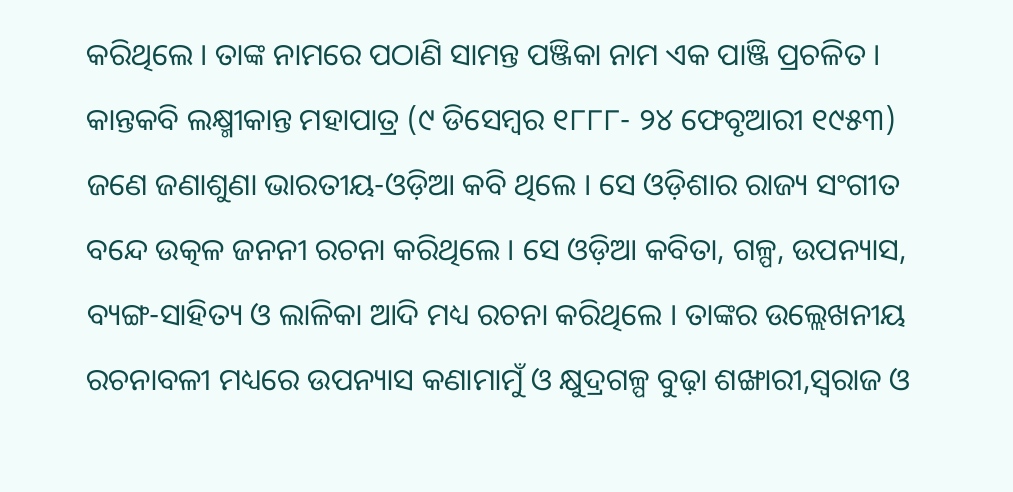କରିଥିଲେ । ତାଙ୍କ ନାମରେ ପଠାଣି ସାମନ୍ତ ପଞ୍ଜିକା ନାମ ଏକ ପାଞ୍ଜି ପ୍ରଚଳିତ ।
କାନ୍ତକବି ଲକ୍ଷ୍ମୀକାନ୍ତ ମହାପାତ୍ର (୯ ଡିସେମ୍ବର ୧୮୮୮- ୨୪ ଫେବୃଆରୀ ୧୯୫୩) ଜଣେ ଜଣାଶୁଣା ଭାରତୀୟ-ଓଡ଼ିଆ କବି ଥିଲେ । ସେ ଓଡ଼ିଶାର ରାଜ୍ୟ ସଂଗୀତ ବନ୍ଦେ ଉତ୍କଳ ଜନନୀ ରଚନା କରିଥିଲେ । ସେ ଓଡ଼ିଆ କବିତା, ଗଳ୍ପ, ଉପନ୍ୟାସ, ବ୍ୟଙ୍ଗ-ସାହିତ୍ୟ ଓ ଲାଳିକା ଆଦି ମଧ୍ୟ ରଚନା କରିଥିଲେ । ତାଙ୍କର ଉଲ୍ଲେଖନୀୟ ରଚନାବଳୀ ମଧ୍ୟରେ ଉପନ୍ୟାସ କଣାମାମୁଁ ଓ କ୍ଷୁଦ୍ରଗଳ୍ପ ବୁଢ଼ା ଶଙ୍ଖାରୀ,ସ୍ୱରାଜ ଓ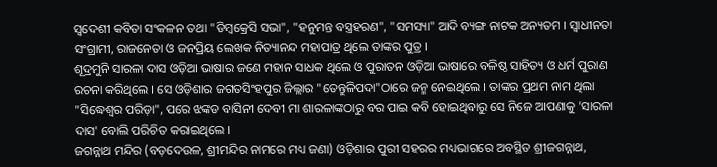ସ୍ୱଦେଶୀ କବିତା ସଂକଳନ ତଥା "ଡିମ୍ବକ୍ରେସି ସଭା", "ହନୁମନ୍ତ ବସ୍ତ୍ରହରଣ", "ସମସ୍ୟା" ଆଦି ବ୍ୟଙ୍ଗ ନାଟକ ଅନ୍ୟତମ । ସ୍ୱାଧୀନତା ସଂଗ୍ରାମୀ, ରାଜନେତା ଓ ଜନପ୍ରିୟ ଲେଖକ ନିତ୍ୟାନନ୍ଦ ମହାପାତ୍ର ଥିଲେ ତାଙ୍କର ପୁତ୍ର ।
ଶୂଦ୍ରମୁନି ସାରଳା ଦାସ ଓଡ଼ିଆ ଭାଷାର ଜଣେ ମହାନ ସାଧକ ଥିଲେ ଓ ପୁରାତନ ଓଡ଼ିଆ ଭାଷାରେ ବଳିଷ୍ଠ ସାହିତ୍ୟ ଓ ଧର୍ମ ପୁରାଣ ରଚନା କରିଥିଲେ । ସେ ଓଡ଼ିଶାର ଜଗତସିଂହପୁର ଜିଲ୍ଲାର "ତେନ୍ତୁଳିପଦା"ଠାରେ ଜନ୍ମ ନେଇଥିଲେ । ତାଙ୍କର ପ୍ରଥମ ନାମ ଥିଲା "ସିଦ୍ଧେଶ୍ୱର ପରିଡ଼ା", ପରେ ଝଙ୍କଡ ବାସିନୀ ଦେବୀ ମା ଶାରଳାଙ୍କଠାରୁ ବର ପାଇ କବି ହୋଇଥିବାରୁ ସେ ନିଜେ ଆପଣାକୁ 'ସାରଳା ଦାସ' ବୋଲି ପରିଚିତ କରାଇଥିଲେ ।
ଜଗନ୍ନାଥ ମନ୍ଦିର (ବଡ଼ଦେଉଳ, ଶ୍ରୀମନ୍ଦିର ନାମରେ ମଧ୍ୟ ଜଣା) ଓଡ଼ିଶାର ପୁରୀ ସହରର ମଧ୍ୟଭାଗରେ ଅବସ୍ଥିତ ଶ୍ରୀଜଗନ୍ନାଥ,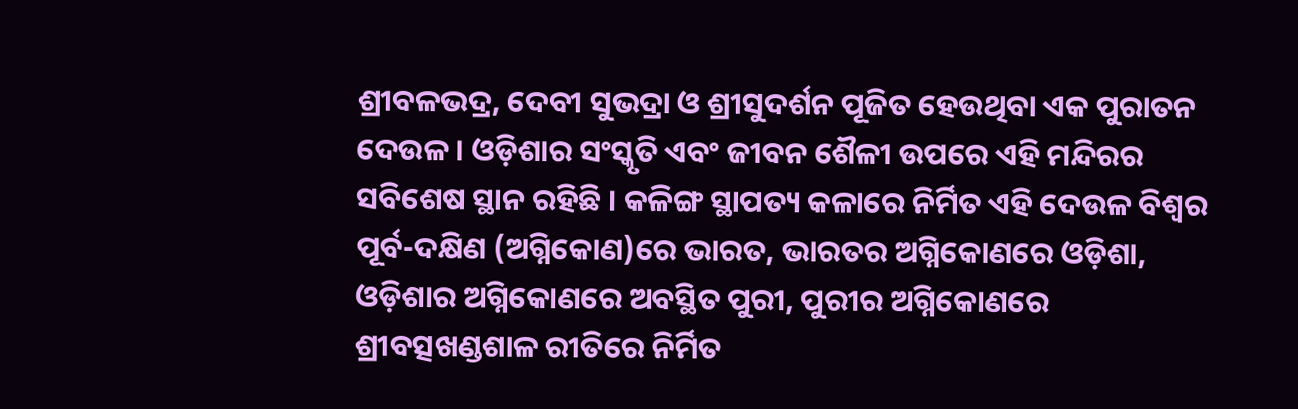ଶ୍ରୀବଳଭଦ୍ର, ଦେବୀ ସୁଭଦ୍ରା ଓ ଶ୍ରୀସୁଦର୍ଶନ ପୂଜିତ ହେଉଥିବା ଏକ ପୁରାତନ ଦେଉଳ । ଓଡ଼ିଶାର ସଂସ୍କୃତି ଏବଂ ଜୀବନ ଶୈଳୀ ଉପରେ ଏହି ମନ୍ଦିରର ସବିଶେଷ ସ୍ଥାନ ରହିଛି । କଳିଙ୍ଗ ସ୍ଥାପତ୍ୟ କଳାରେ ନିର୍ମିତ ଏହି ଦେଉଳ ବିଶ୍ୱର ପୂର୍ବ-ଦକ୍ଷିଣ (ଅଗ୍ନିକୋଣ)ରେ ଭାରତ, ଭାରତର ଅଗ୍ନିକୋଣରେ ଓଡ଼ିଶା, ଓଡ଼ିଶାର ଅଗ୍ନିକୋଣରେ ଅବସ୍ଥିତ ପୁରୀ, ପୁରୀର ଅଗ୍ନିକୋଣରେ ଶ୍ରୀବତ୍ସଖଣ୍ଡଶାଳ ରୀତିରେ ନିର୍ମିତ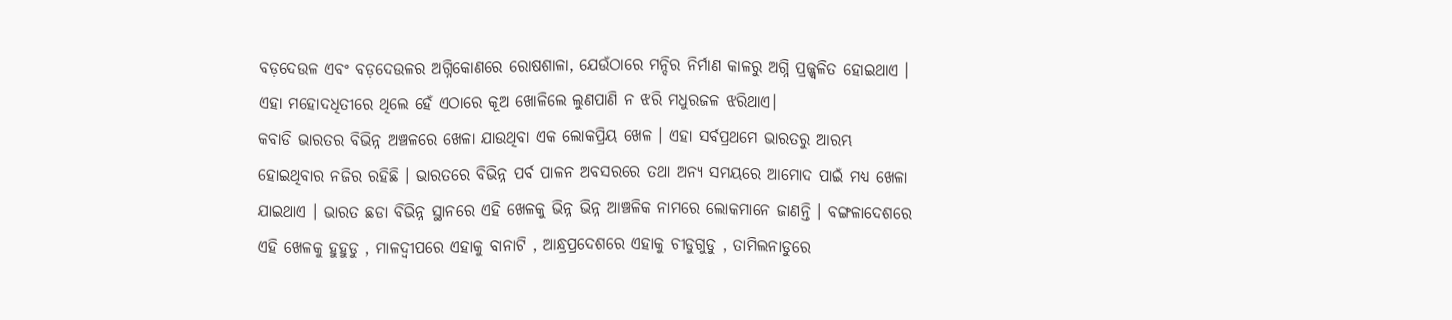ବଡ଼ଦେଉଳ ଏବଂ ବଡ଼ଦେଉଳର ଅଗ୍ନିକୋଣରେ ରୋଷଶାଳା, ଯେଉଁଠାରେ ମନ୍ଦିର ନିର୍ମାଣ କାଳରୁ ଅଗ୍ନି ପ୍ରଜ୍ଜ୍ୱଳିତ ହୋଇଥାଏ । ଏହା ମହୋଦଧିତୀରେ ଥିଲେ ହେଁ ଏଠାରେ କୂଅ ଖୋଳିଲେ ଲୁଣପାଣି ନ ଝରି ମଧୁରଜଳ ଝରିଥାଏ।
କବାଡି ଭାରତର ବିଭିନ୍ନ ଅଞ୍ଚଳରେ ଖେଳା ଯାଉଥିବା ଏକ ଲୋକପ୍ରିୟ ଖେଳ । ଏହା ସର୍ବପ୍ରଥମେ ଭାରତରୁ ଆରମ୍ଭ ହୋଇଥିବାର ନଜିର ରହିଛି । ଭାରତରେ ବିଭିନ୍ନ ପର୍ବ ପାଳନ ଅବସରରେ ତଥା ଅନ୍ୟ ସମୟରେ ଆମୋଦ ପାଇଁ ମଧ୍ୟ ଖେଳା ଯାଇଥାଏ । ଭାରତ ଛଡା ବିଭିନ୍ନ ସ୍ଥାନରେ ଏହି ଖେଳକୁ ଭିନ୍ନ ଭିନ୍ନ ଆଞ୍ଚଳିକ ନାମରେ ଲୋକମାନେ ଜାଣନ୍ତି । ବଙ୍ଗଳାଦେଶରେ ଏହି ଖେଳକୁ ହୁହୁଡୁ , ମାଳଦ୍ୱୀପରେ ଏହାକୁ ବାନାଟି , ଆନ୍ଧ୍ରପ୍ରଦେଶରେ ଏହାକୁ ଚୀଡୁଗୁଡୁ , ତାମିଲନାଡୁରେ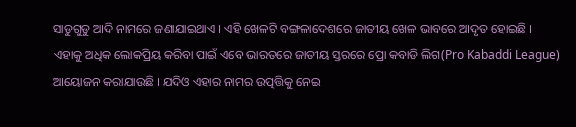ସାଡୁଗୁଡୁ ଆଦି ନାମରେ ଜଣାଯାଇଥାଏ । ଏହି ଖେଳଟି ବଙ୍ଗଳାଦେଶରେ ଜାତୀୟ ଖେଳ ଭାବରେ ଆଦୃତ ହୋଇଛି । ଏହାକୁ ଅଧିକ ଲୋକପ୍ରିୟ କରିବା ପାଇଁ ଏବେ ଭାରତରେ ଜାତୀୟ ସ୍ତରରେ ପ୍ରୋ କବାଡି ଲିଗ(Pro Kabaddi League) ଆୟୋଜନ କରାଯାଉଛି । ଯଦିଓ ଏହାର ନାମର ଉତ୍ପତ୍ତିକୁ ନେଇ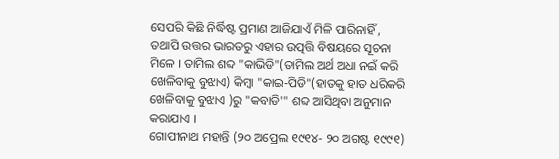ସେପରି କିଛି ନିର୍ଦ୍ଧିଷ୍ଟ ପ୍ରମାଣ ଆଜିଯାଏଁ ମିଳି ପାରିନାହିଁ , ତଥାପି ଉତ୍ତର ଭାରତରୁ ଏହାର ଉତ୍ପତ୍ତି ବିଷୟରେ ସୂଚନା ମିଳେ । ତାମିଲ ଶବ୍ଦ "କାଭିଡି"(ତାମିଲ ଅର୍ଥ ଅଧା ନଇଁ କରି ଖେଳିବାକୁ ବୁଝାଏ) କିମ୍ବା "କାଇ-ପିଡି"(ହାତକୁ ହାତ ଧରିକରି ଖେଳିବାକୁ ବୁଝାଏ )ରୁ "କବାଡି'" ଶବ୍ଦ ଆସିଥିବା ଅନୁମାନ କରାଯାଏ ।
ଗୋପୀନାଥ ମହାନ୍ତି (୨୦ ଅପ୍ରେଲ ୧୯୧୪- ୨୦ ଅଗଷ୍ଟ ୧୯୯୧)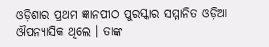ଓଡ଼ିଶାର ପ୍ରଥମ ଜ୍ଞାନପୀଠ ପୁରସ୍କାର ସମ୍ମାନିତ ଓଡ଼ିଆ ଔପନ୍ୟାସିକ ଥିଲେ । ତାଙ୍କ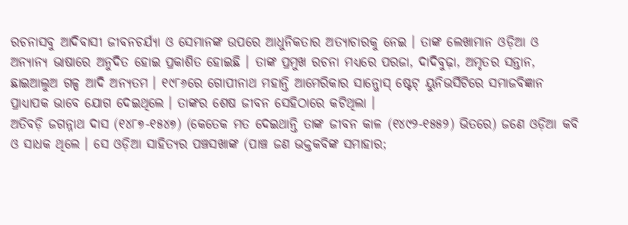ରଚନାସବୁ ଆଦିବାସୀ ଜୀବନଚର୍ଯ୍ୟା ଓ ସେମାନଙ୍କ ଉପରେ ଆଧୁନିକତାର ଅତ୍ୟାଚାରକୁ ନେଇ । ତାଙ୍କ ଲେଖାମାନ ଓଡ଼ିଆ ଓ ଅନ୍ୟାନ୍ୟ ଭାଷାରେ ଅନୁଦିତ ହୋଇ ପ୍ରକାଶିତ ହୋଇଛି । ତାଙ୍କ ପ୍ରମୁଖ ରଚନା ମଧ୍ୟରେ ପରଜା, ଦାଦିବୁଢ଼ା, ଅମୃତର ସନ୍ତାନ, ଛାଇଆଲୁଅ ଗଳ୍ପ ଆଦି ଅନ୍ୟତମ । ୧୯୮୬ରେ ଗୋପୀନାଥ ମହାନ୍ତି ଆମେରିକାର ସାନ୍ଜୋସ୍ ଷ୍ଟେଟ୍ ୟୁନିଭର୍ସିଟିରେ ସମାଜବିଜ୍ଞାନ ପ୍ରାଧ୍ୟାପକ ଭାବେ ଯୋଗ ଦେଇଥିଲେ । ତାଙ୍କର ଶେଷ ଜୀବନ ସେହିଠାରେ କଟିଥିଲା ।
ଅତିବଡ଼ି ଜଗନ୍ନାଥ ଦାସ (୧୪୮୭-୧୫୪୭) (କେତେକ ମତ ଦେଇଥାନ୍ତି ତାଙ୍କ ଜୀବନ କାଳ (୧୪୯୨-୧୫୫୨) ଭିତରେ) ଜଣେ ଓଡ଼ିଆ କବି ଓ ସାଧକ ଥିଲେ । ସେ ଓଡ଼ିଆ ସାହିତ୍ୟର ପଞ୍ଚସଖାଙ୍କ (ପାଞ୍ଚ ଜଣ ଭକ୍ତକବିଙ୍କ ସମାହାର;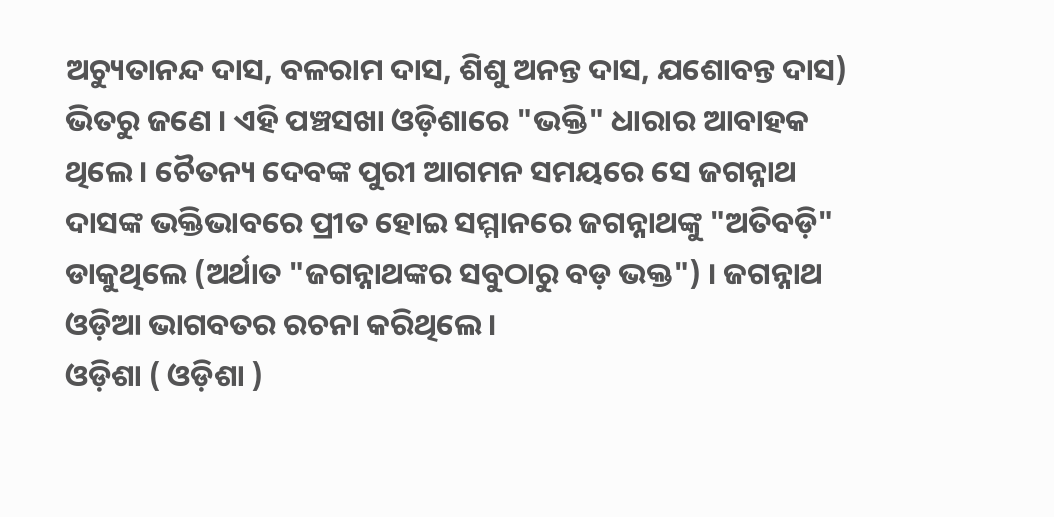ଅଚ୍ୟୁତାନନ୍ଦ ଦାସ, ବଳରାମ ଦାସ, ଶିଶୁ ଅନନ୍ତ ଦାସ, ଯଶୋବନ୍ତ ଦାସ) ଭିତରୁ ଜଣେ । ଏହି ପଞ୍ଚସଖା ଓଡ଼ିଶାରେ "ଭକ୍ତି" ଧାରାର ଆବାହକ ଥିଲେ । ଚୈତନ୍ୟ ଦେବଙ୍କ ପୁରୀ ଆଗମନ ସମୟରେ ସେ ଜଗନ୍ନାଥ ଦାସଙ୍କ ଭକ୍ତିଭାବରେ ପ୍ରୀତ ହୋଇ ସମ୍ମାନରେ ଜଗନ୍ନାଥଙ୍କୁ "ଅତିବଡ଼ି" ଡାକୁଥିଲେ (ଅର୍ଥାତ "ଜଗନ୍ନାଥଙ୍କର ସବୁଠାରୁ ବଡ଼ ଭକ୍ତ") । ଜଗନ୍ନାଥ ଓଡ଼ିଆ ଭାଗବତର ରଚନା କରିଥିଲେ ।
ଓଡ଼ିଶା ( ଓଡ଼ିଶା )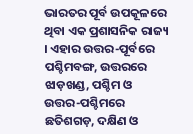ଭାରତର ପୂର୍ବ ଉପକୂଳରେ ଥିବା ଏକ ପ୍ରଶାସନିକ ରାଜ୍ୟ । ଏହାର ଉତ୍ତର-ପୂର୍ବରେ ପଶ୍ଚିମବଙ୍ଗ, ଉତ୍ତରରେ ଝାଡ଼ଖଣ୍ଡ, ପଶ୍ଚିମ ଓ ଉତ୍ତର-ପଶ୍ଚିମରେ ଛତିଶଗଡ଼, ଦକ୍ଷିଣ ଓ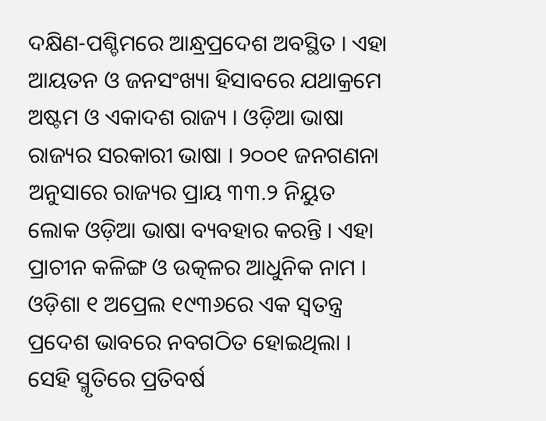ଦକ୍ଷିଣ-ପଶ୍ଚିମରେ ଆନ୍ଧ୍ରପ୍ରଦେଶ ଅବସ୍ଥିତ । ଏହା ଆୟତନ ଓ ଜନସଂଖ୍ୟା ହିସାବରେ ଯଥାକ୍ରମେ ଅଷ୍ଟମ ଓ ଏକାଦଶ ରାଜ୍ୟ । ଓଡ଼ିଆ ଭାଷା ରାଜ୍ୟର ସରକାରୀ ଭାଷା । ୨୦୦୧ ଜନଗଣନା ଅନୁସାରେ ରାଜ୍ୟର ପ୍ରାୟ ୩୩.୨ ନିୟୁତ ଲୋକ ଓଡ଼ିଆ ଭାଷା ବ୍ୟବହାର କରନ୍ତି । ଏହା ପ୍ରାଚୀନ କଳିଙ୍ଗ ଓ ଉତ୍କଳର ଆଧୁନିକ ନାମ । ଓଡ଼ିଶା ୧ ଅପ୍ରେଲ ୧୯୩୬ରେ ଏକ ସ୍ୱତନ୍ତ୍ର ପ୍ରଦେଶ ଭାବରେ ନବଗଠିତ ହୋଇଥିଲା । ସେହି ସ୍ମୃତିରେ ପ୍ରତିବର୍ଷ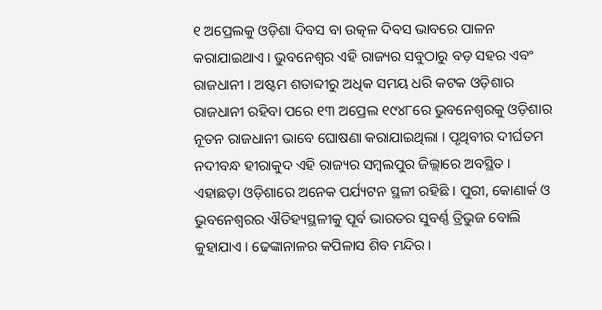୧ ଅପ୍ରେଲକୁ ଓଡ଼ିଶା ଦିବସ ବା ଉତ୍କଳ ଦିବସ ଭାବରେ ପାଳନ କରାଯାଇଥାଏ । ଭୁବନେଶ୍ୱର ଏହି ରାଜ୍ୟର ସବୁଠାରୁ ବଡ଼ ସହର ଏବଂ ରାଜଧାନୀ । ଅଷ୍ଟମ ଶତାବ୍ଦୀରୁ ଅଧିକ ସମୟ ଧରି କଟକ ଓଡ଼ିଶାର ରାଜଧାନୀ ରହିବା ପରେ ୧୩ ଅପ୍ରେଲ ୧୯୪୮ରେ ଭୁବନେଶ୍ୱରକୁ ଓଡ଼ିଶାର ନୂତନ ରାଜଧାନୀ ଭାବେ ଘୋଷଣା କରାଯାଇଥିଲା । ପୃଥିବୀର ଦୀର୍ଘତମ ନଦୀବନ୍ଧ ହୀରାକୁଦ ଏହି ରାଜ୍ୟର ସମ୍ବଲପୁର ଜିଲ୍ଲାରେ ଅବସ୍ଥିତ । ଏହାଛଡ଼ା ଓଡ଼ିଶାରେ ଅନେକ ପର୍ଯ୍ୟଟନ ସ୍ଥଳୀ ରହିଛି । ପୁରୀ, କୋଣାର୍କ ଓ ଭୁବନେଶ୍ୱରର ଐତିହ୍ୟସ୍ଥଳୀକୁ ପୂର୍ବ ଭାରତର ସୁବର୍ଣ୍ଣ ତ୍ରିଭୁଜ ବୋଲି କୁହାଯାଏ । ଢେଙ୍କାନାଳର କପିଳାସ ଶିବ ମନ୍ଦିର ।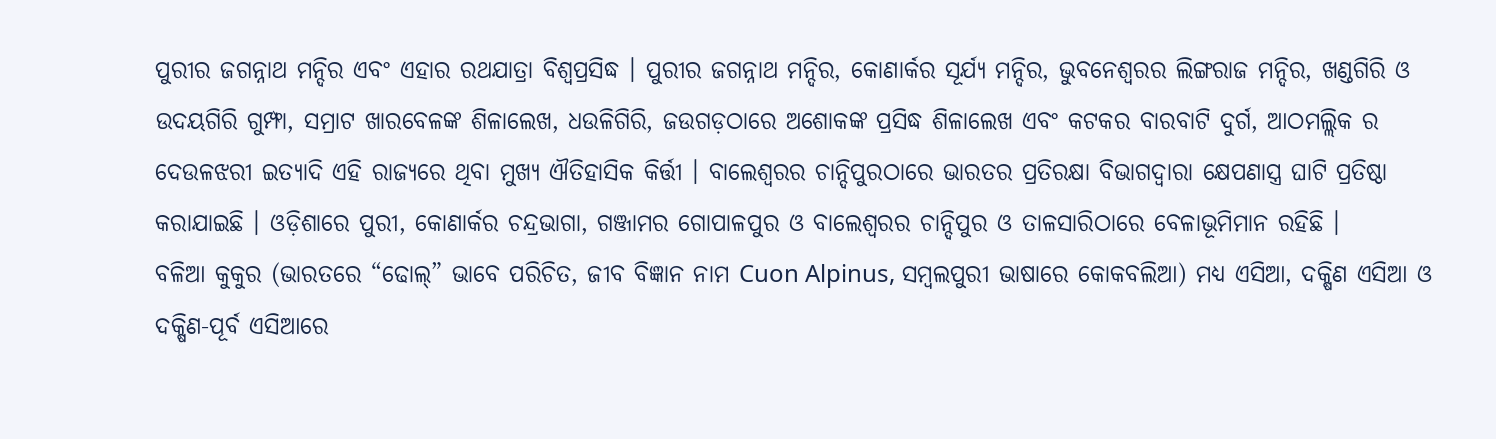ପୁରୀର ଜଗନ୍ନାଥ ମନ୍ଦିର ଏବଂ ଏହାର ରଥଯାତ୍ରା ବିଶ୍ୱପ୍ରସିଦ୍ଧ । ପୁରୀର ଜଗନ୍ନାଥ ମନ୍ଦିର, କୋଣାର୍କର ସୂର୍ଯ୍ୟ ମନ୍ଦିର, ଭୁବନେଶ୍ୱରର ଲିଙ୍ଗରାଜ ମନ୍ଦିର, ଖଣ୍ଡଗିରି ଓ ଉଦୟଗିରି ଗୁମ୍ଫା, ସମ୍ରାଟ ଖାରବେଳଙ୍କ ଶିଳାଲେଖ, ଧଉଳିଗିରି, ଜଉଗଡ଼ଠାରେ ଅଶୋକଙ୍କ ପ୍ରସିଦ୍ଧ ଶିଳାଲେଖ ଏବଂ କଟକର ବାରବାଟି ଦୁର୍ଗ, ଆଠମଲ୍ଲିକ ର ଦେଉଳଝରୀ ଇତ୍ୟାଦି ଏହି ରାଜ୍ୟରେ ଥିବା ମୁଖ୍ୟ ଐତିହାସିକ କିର୍ତ୍ତୀ । ବାଲେଶ୍ୱରର ଚାନ୍ଦିପୁରଠାରେ ଭାରତର ପ୍ରତିରକ୍ଷା ବିଭାଗଦ୍ୱାରା କ୍ଷେପଣାସ୍ତ୍ର ଘାଟି ପ୍ରତିଷ୍ଠା କରାଯାଇଛି । ଓଡ଼ିଶାରେ ପୁରୀ, କୋଣାର୍କର ଚନ୍ଦ୍ରଭାଗା, ଗଞ୍ଜାମର ଗୋପାଳପୁର ଓ ବାଲେଶ୍ୱରର ଚାନ୍ଦିପୁର ଓ ତାଳସାରିଠାରେ ବେଳାଭୂମିମାନ ରହିଛି ।
ବଳିଆ କୁକୁର (ଭାରତରେ “ଢୋଲ୍” ଭାବେ ପରିଚିତ, ଜୀବ ବିଜ୍ଞାନ ନାମ Cuon Alpinus, ସମ୍ବଲପୁରୀ ଭାଷାରେ କୋକବଲିଆ) ମଧ୍ୟ ଏସିଆ, ଦକ୍ଷିଣ ଏସିଆ ଓ ଦକ୍ଷିଣ-ପୂର୍ବ ଏସିଆରେ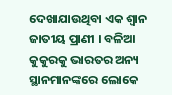ଦେଖାଯାଉଥିବା ଏକ ଶ୍ୱାନ ଜାତୀୟ ପ୍ରାଣୀ । ବଳିଆ କୁକୁରକୁ ଭାରତର ଅନ୍ୟ ସ୍ଥାନମାନଙ୍କରେ ଲୋକେ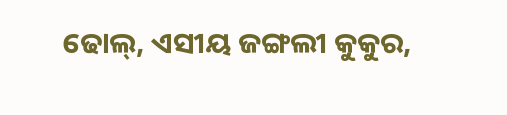ଢୋଲ୍, ଏସୀୟ ଜଙ୍ଗଲୀ କୁକୁର,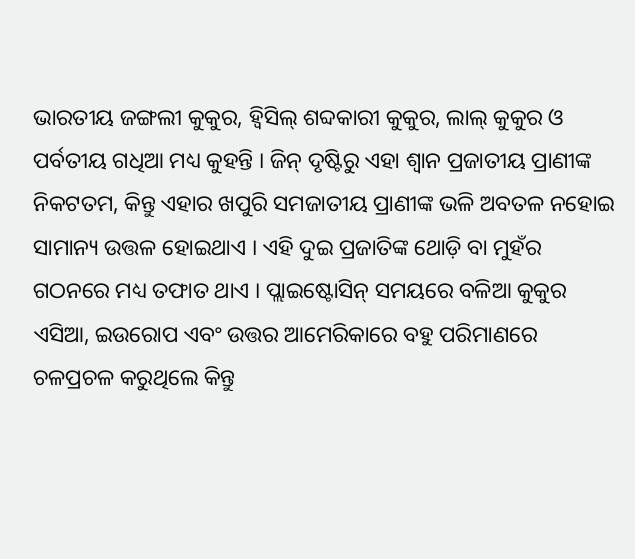ଭାରତୀୟ ଜଙ୍ଗଲୀ କୁକୁର, ହ୍ୱିସିଲ୍ ଶବ୍ଦକାରୀ କୁକୁର, ଲାଲ୍ କୁକୁର ଓ ପର୍ବତୀୟ ଗଧିଆ ମଧ୍ୟ କୁହନ୍ତି । ଜିନ୍ ଦୃଷ୍ଟିରୁ ଏହା ଶ୍ୱାନ ପ୍ରଜାତୀୟ ପ୍ରାଣୀଙ୍କ ନିକଟତମ, କିନ୍ତୁ ଏହାର ଖପୁରି ସମଜାତୀୟ ପ୍ରାଣୀଙ୍କ ଭଳି ଅବତଳ ନହୋଇ ସାମାନ୍ୟ ଉତ୍ତଳ ହୋଇଥାଏ । ଏହି ଦୁଇ ପ୍ରଜାତିଙ୍କ ଥୋଡ଼ି ବା ମୁହଁର ଗଠନରେ ମଧ୍ୟ ତଫାତ ଥାଏ । ପ୍ଲାଇଷ୍ଟୋସିନ୍ ସମୟରେ ବଳିଆ କୁକୁର ଏସିଆ, ଇଉରୋପ ଏବଂ ଉତ୍ତର ଆମେରିକାରେ ବହୁ ପରିମାଣରେ ଚଳପ୍ରଚଳ କରୁଥିଲେ କିନ୍ତୁ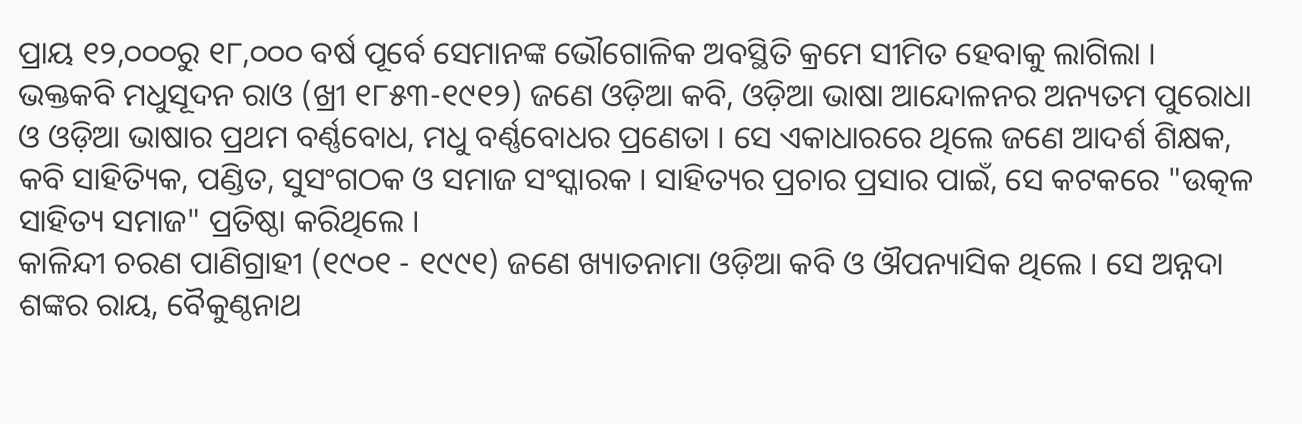ପ୍ରାୟ ୧୨,୦୦୦ରୁ ୧୮,୦୦୦ ବର୍ଷ ପୂର୍ବେ ସେମାନଙ୍କ ଭୌଗୋଳିକ ଅବସ୍ଥିତି କ୍ରମେ ସୀମିତ ହେବାକୁ ଲାଗିଲା ।
ଭକ୍ତକବି ମଧୁସୂଦନ ରାଓ (ଖ୍ରୀ ୧୮୫୩-୧୯୧୨) ଜଣେ ଓଡ଼ିଆ କବି, ଓଡ଼ିଆ ଭାଷା ଆନ୍ଦୋଳନର ଅନ୍ୟତମ ପୁରୋଧା ଓ ଓଡ଼ିଆ ଭାଷାର ପ୍ରଥମ ବର୍ଣ୍ଣବୋଧ, ମଧୁ ବର୍ଣ୍ଣବୋଧର ପ୍ରଣେତା । ସେ ଏକାଧାରରେ ଥିଲେ ଜଣେ ଆଦର୍ଶ ଶିକ୍ଷକ, କବି ସାହିତ୍ୟିକ, ପଣ୍ଡିତ, ସୁସଂଗଠକ ଓ ସମାଜ ସଂସ୍କାରକ । ସାହିତ୍ୟର ପ୍ରଚାର ପ୍ରସାର ପାଇଁ, ସେ କଟକରେ "ଉତ୍କଳ ସାହିତ୍ୟ ସମାଜ" ପ୍ରତିଷ୍ଠା କରିଥିଲେ ।
କାଳିନ୍ଦୀ ଚରଣ ପାଣିଗ୍ରାହୀ (୧୯୦୧ - ୧୯୯୧) ଜଣେ ଖ୍ୟାତନାମା ଓଡ଼ିଆ କବି ଓ ଔପନ୍ୟାସିକ ଥିଲେ । ସେ ଅନ୍ନଦା ଶଙ୍କର ରାୟ, ବୈକୁଣ୍ଠନାଥ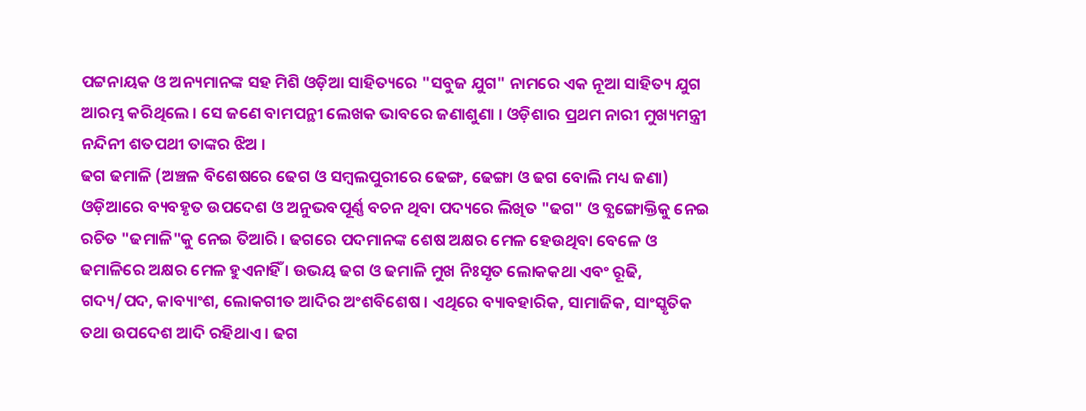ପଟ୍ଟନାୟକ ଓ ଅନ୍ୟମାନଙ୍କ ସହ ମିଶି ଓଡ଼ିଆ ସାହିତ୍ୟରେ "ସବୁଜ ଯୁଗ" ନାମରେ ଏକ ନୂଆ ସାହିତ୍ୟ ଯୁଗ ଆରମ୍ଭ କରିଥିଲେ । ସେ ଜଣେ ବାମପନ୍ଥୀ ଲେଖକ ଭାବରେ ଜଣାଶୁଣା । ଓଡ଼ିଶାର ପ୍ରଥମ ନାରୀ ମୁଖ୍ୟମନ୍ତ୍ରୀ ନନ୍ଦିନୀ ଶତପଥୀ ତାଙ୍କର ଝିଅ ।
ଢଗ ଢମାଳି (ଅଞ୍ଚଳ ବିଶେଷରେ ଢେଗ ଓ ସମ୍ବଲପୁରୀରେ ଢେଙ୍ଗ, ଢେଙ୍ଗା ଓ ଢଗ ବୋଲି ମଧ୍ୟ ଜଣା) ଓଡ଼ିଆରେ ବ୍ୟବହୃତ ଉପଦେଶ ଓ ଅନୁଭବପୂର୍ଣ୍ଣ ବଚନ ଥିବା ପଦ୍ୟରେ ଲିଖିତ "ଢଗ" ଓ ବ୍ଯଙ୍ଗୋକ୍ତିକୁ ନେଇ ରଚିତ "ଢମାଳି"କୁ ନେଇ ତିଆରି । ଢଗରେ ପଦମାନଙ୍କ ଶେଷ ଅକ୍ଷର ମେଳ ହେଉଥିବା ବେଳେ ଓ ଢମାଳିରେ ଅକ୍ଷର ମେଳ ହୁଏନାହିଁ । ଉଭୟ ଢଗ ଓ ଢମାଳି ମୁଖ ନିଃସୃତ ଲୋକକଥା ଏବଂ ରୂଢି, ଗଦ୍ୟ/ପଦ, କାବ୍ୟାଂଶ, ଲୋକଗୀତ ଆଦିର ଅଂଶବିଶେଷ । ଏଥିରେ ବ୍ୟାବହାରିକ, ସାମାଜିକ, ସାଂସ୍କୃତିକ ତଥା ଉପଦେଶ ଆଦି ରହିଥାଏ । ଢଗ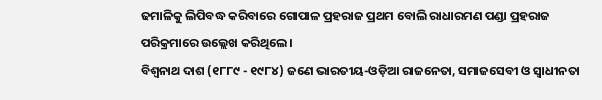ଢମାଳିକୁ ଲିପିବଦ୍ଧ କରିବାରେ ଗୋପାଳ ପ୍ରହରାଜ ପ୍ରଥମ ବୋଲି ରାଧାରମଣ ପଣ୍ଡା ପ୍ରହରାଜ ପରିକ୍ରମାରେ ଉଲ୍ଲେଖ କରିଥିଲେ ।
ବିଶ୍ୱନାଥ ଦାଶ (୧୮୮୯ - ୧୯୮୪) ଜଣେ ଭାରତୀୟ-ଓଡ଼ିଆ ରାଜନେତା, ସମାଜସେବୀ ଓ ସ୍ୱାଧୀନତା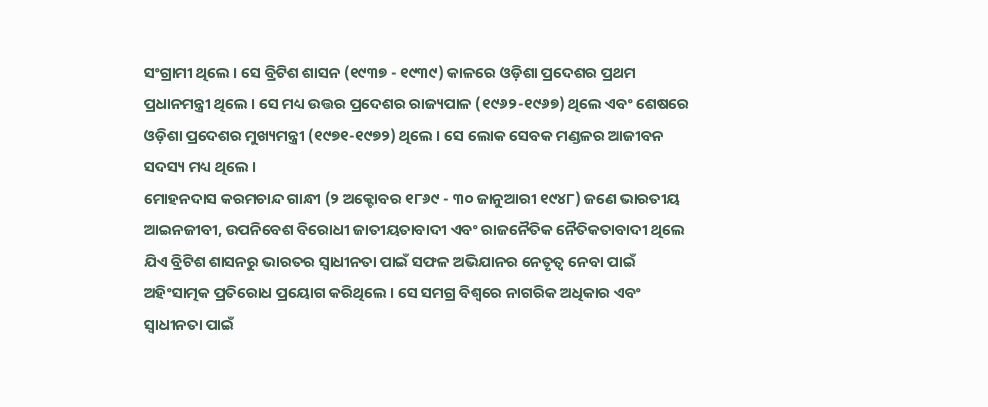ସଂଗ୍ରାମୀ ଥିଲେ । ସେ ବ୍ରିଟିଶ ଶାସନ (୧୯୩୭ - ୧୯୩୯) କାଳରେ ଓଡ଼ିଶା ପ୍ରଦେଶର ପ୍ରଥମ ପ୍ରଧାନମନ୍ତ୍ରୀ ଥିଲେ । ସେ ମଧ୍ୟ ଉତ୍ତର ପ୍ରଦେଶର ରାଜ୍ୟପାଳ (୧୯୬୨-୧୯୬୭) ଥିଲେ ଏବଂ ଶେଷରେ ଓଡ଼ିଶା ପ୍ରଦେଶର ମୁଖ୍ୟମନ୍ତ୍ରୀ (୧୯୭୧-୧୯୭୨) ଥିଲେ । ସେ ଲୋକ ସେବକ ମଣ୍ଡଳର ଆଜୀବନ ସଦସ୍ୟ ମଧ୍ୟ ଥିଲେ ।
ମୋହନଦାସ କରମଚାନ୍ଦ ଗାନ୍ଧୀ (୨ ଅକ୍ଟୋବର ୧୮୬୯ - ୩୦ ଜାନୁଆରୀ ୧୯୪୮) ଜଣେ ଭାରତୀୟ ଆଇନଜୀବୀ, ଉପନିବେଶ ବିରୋଧୀ ଜାତୀୟତାବାଦୀ ଏବଂ ରାଜନୈତିକ ନୈତିକତାବାଦୀ ଥିଲେ ଯିଏ ବ୍ରିଟିଶ ଶାସନରୁ ଭାରତର ସ୍ୱାଧୀନତା ପାଇଁ ସଫଳ ଅଭିଯାନର ନେତୃତ୍ୱ ନେବା ପାଇଁ ଅହିଂସାତ୍ମକ ପ୍ରତିରୋଧ ପ୍ରୟୋଗ କରିଥିଲେ । ସେ ସମଗ୍ର ବିଶ୍ୱରେ ନାଗରିକ ଅଧିକାର ଏବଂ ସ୍ୱାଧୀନତା ପାଇଁ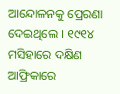ଆନ୍ଦୋଳନକୁ ପ୍ରେରଣା ଦେଇଥିଲେ । ୧୯୧୪ ମସିହାରେ ଦକ୍ଷିଣ ଆଫ୍ରିକାରେ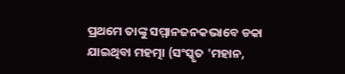ପ୍ରଥମେ ତାଙ୍କୁ ସମ୍ମାନଜନକଭାବେ ଡକା ଯାଇଥିବା ମହତ୍ମା (ସଂସ୍କୃତ 'ମହାନ,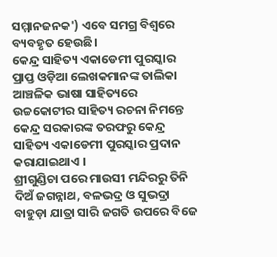ସମ୍ମାନଜନକ') ଏବେ ସମଗ୍ର ବିଶ୍ୱରେ ବ୍ୟବହୃତ ହେଉଛି।
କେନ୍ଦ୍ର ସାହିତ୍ୟ ଏକାଡେମୀ ପୁରସ୍କାର ପ୍ରାପ୍ତ ଓଡ଼ିଆ ଲେଖକମାନଙ୍କ ତାଲିକା
ଆଞ୍ଚଳିକ ଭାଷା ସାହିତ୍ୟରେ ଉଚ୍ଚକୋଟୀର ସାହିତ୍ୟ ରଚନା ନିମନ୍ତେ କେନ୍ଦ୍ର ସରକାରଙ୍କ ତରଫରୁ କେନ୍ଦ୍ର ସାହିତ୍ୟ ଏକାଡେମୀ ପୁରସ୍କାର ପ୍ରଦାନ କରାଯାଇଥାଏ ।
ଶ୍ରୀଗୁଣ୍ଡିଚା ପରେ ମାଉସୀ ମନ୍ଦିରରୁ ତିନି ଦିଅଁ ଜଗନ୍ନାଥ, ବଳଭଦ୍ର ଓ ସୁଭଦ୍ରା ବାହୁଡ଼ା ଯାତ୍ରା ସାରି ଜଗତି ଉପରେ ବିଜେ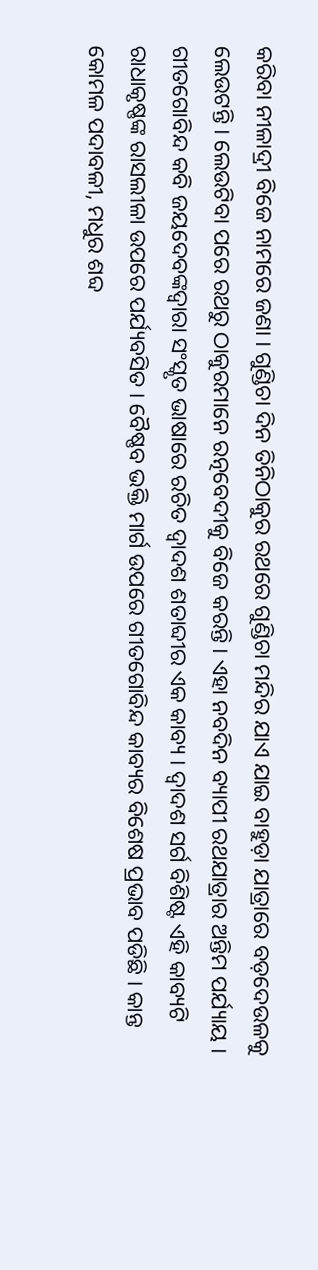କରିବା ନୀଳାଦ୍ରୀ ବିଜେ ନାମରେ ଜଣା । ଗୁଣ୍ଡିଚା ଦିନ ତିନିଠାକୁର ରଥରେ ଗୁଣ୍ଡିଚା ମନ୍ଦିର ଯାଏ ଯାଇ ବାହୁଡ଼ା ଯାତ୍ରାରେ ବଡ଼ଦେଉଳକୁ ଲେଉଟନ୍ତି । ଲେଉଟିବା ପରେ ରଥରୁ ଠାକୁରମାନେ ରତ୍ନବେଦୀକୁ ବିଜେ କରନ୍ତି । ଏହା ନବଦିନ ବ୍ୟାପୀ ରଥଯାତ୍ରାର ଅନ୍ତିମ ପର୍ଯ୍ୟାୟ ।
ଗୀତଗୋବିନ୍ଦ କବି ଜୟଦେବଙ୍କଦ୍ୱାରା ସଂସ୍କୃତ ଭାଷାରେ ରଚିତ ଦ୍ୱାଦଶ ଶତାବ୍ଦୀର ଏକ କାବ୍ୟ । ଦ୍ୱାଦଶ ସର୍ଗ ବିଶିଷ୍ଟ ଏହି କାବ୍ୟଟି ରାଧାକୃଷ୍ଣଙ୍କ ରାସଲୀଳା ଉପରେ ପର୍ଯ୍ୟବସିତ । ବୈଷ୍ଣବ ଭକ୍ତି ମାର୍ଗ ଉପରେ ଗୀତଗୋବିନ୍ଦ କାବ୍ୟର ବିଶେଷ ପ୍ରଭାବ ପଡିଛି । କାନ୍ତ କୋମଳ ପଦାବଳୀ, ମଧୁର ଶବ୍ଦ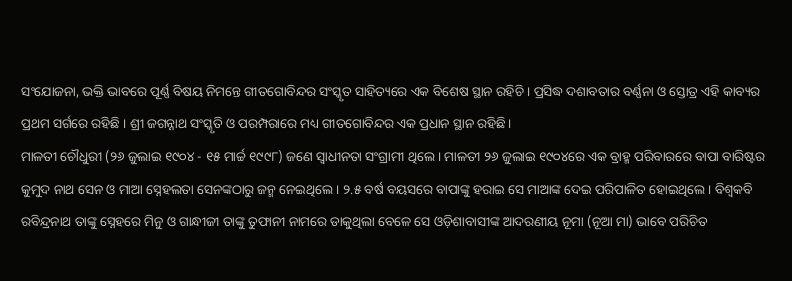ସଂଯୋଜନା, ଭକ୍ତି ଭାବରେ ପୂର୍ଣ୍ଣ ବିଷୟ ନିମନ୍ତେ ଗୀତଗୋବିନ୍ଦର ସଂସ୍କୃତ ସାହିତ୍ୟରେ ଏକ ବିଶେଷ ସ୍ଥାନ ରହିଚି । ପ୍ରସିଦ୍ଧ ଦଶାବତାର ବର୍ଣ୍ଣନା ଓ ସ୍ତୋତ୍ର ଏହି କାବ୍ୟର ପ୍ରଥମ ସର୍ଗରେ ରହିଛି । ଶ୍ରୀ ଜଗନ୍ନାଥ ସଂସ୍କୃତି ଓ ପରମ୍ପରାରେ ମଧ୍ୟ ଗୀତଗୋବିନ୍ଦର ଏକ ପ୍ରଧାନ ସ୍ଥାନ ରହିଛି।
ମାଳତୀ ଚୌଧୁରୀ (୨୬ ଜୁଲାଇ ୧୯୦୪ - ୧୫ ମାର୍ଚ୍ଚ ୧୯୯୮) ଜଣେ ସ୍ୱାଧୀନତା ସଂଗ୍ରାମୀ ଥିଲେ । ମାଳତୀ ୨୬ ଜୁଲାଇ ୧୯୦୪ରେ ଏକ ବ୍ରାହ୍ମ ପରିବାରରେ ବାପା ବାରିଷ୍ଟର କୁମୁଦ ନାଥ ସେନ ଓ ମାଆ ସ୍ନେହଲତା ସେନଙ୍କଠାରୁ ଜନ୍ମ ନେଇଥିଲେ । ୨.୫ ବର୍ଷ ବୟସରେ ବାପାଙ୍କୁ ହରାଇ ସେ ମାଆଙ୍କ ଦେଇ ପରିପାଳିତ ହୋଇଥିଲେ । ବିଶ୍ୱକବି ରବିନ୍ଦ୍ରନାଥ ତାଙ୍କୁ ସ୍ନେହରେ ମିନୁ ଓ ଗାନ୍ଧୀଜୀ ତାଙ୍କୁ ତୁଫାନୀ ନାମରେ ଡାକୁଥିଲା ବେଳେ ସେ ଓଡ଼ିଶାବାସୀଙ୍କ ଆଦରଣୀୟ ନୂମା (ନୂଆ ମା) ଭାବେ ପରିଚିତ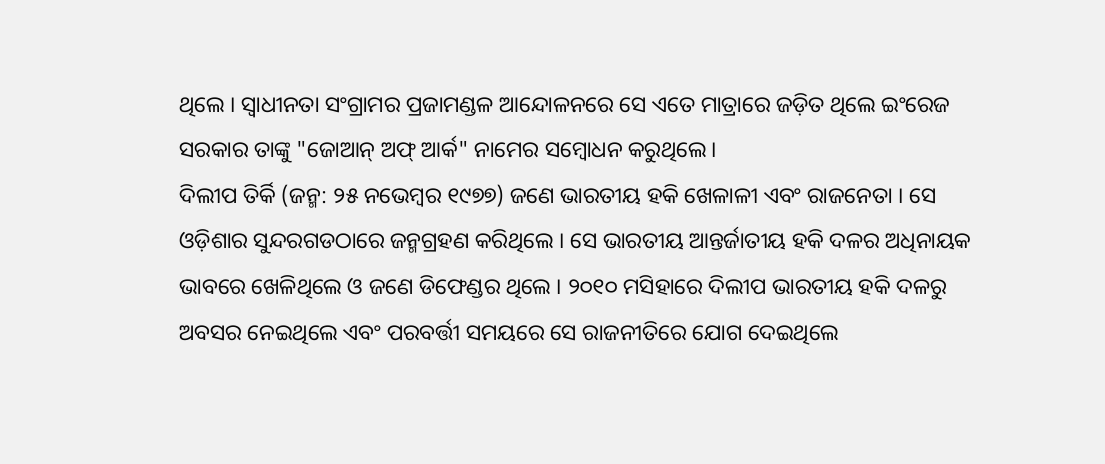ଥିଲେ । ସ୍ୱାଧୀନତା ସଂଗ୍ରାମର ପ୍ରଜାମଣ୍ଡଳ ଆନ୍ଦୋଳନରେ ସେ ଏତେ ମାତ୍ରାରେ ଜଡ଼ିତ ଥିଲେ ଇଂରେଜ ସରକାର ତାଙ୍କୁ "ଜୋଆନ୍ ଅଫ୍ ଆର୍କ" ନାମେର ସମ୍ବୋଧନ କରୁଥିଲେ।
ଦିଲୀପ ତିର୍କି (ଜନ୍ମ: ୨୫ ନଭେମ୍ବର ୧୯୭୭) ଜଣେ ଭାରତୀୟ ହକି ଖେଳାଳୀ ଏବଂ ରାଜନେତା । ସେ ଓଡ଼ିଶାର ସୁନ୍ଦରଗଡଠାରେ ଜନ୍ମଗ୍ରହଣ କରିଥିଲେ । ସେ ଭାରତୀୟ ଆନ୍ତର୍ଜାତୀୟ ହକି ଦଳର ଅଧିନାୟକ ଭାବରେ ଖେଳିଥିଲେ ଓ ଜଣେ ଡିଫେଣ୍ଡର ଥିଲେ । ୨୦୧୦ ମସିହାରେ ଦିଲୀପ ଭାରତୀୟ ହକି ଦଳରୁ ଅବସର ନେଇଥିଲେ ଏବଂ ପରବର୍ତ୍ତୀ ସମୟରେ ସେ ରାଜନୀତିରେ ଯୋଗ ଦେଇଥିଲେ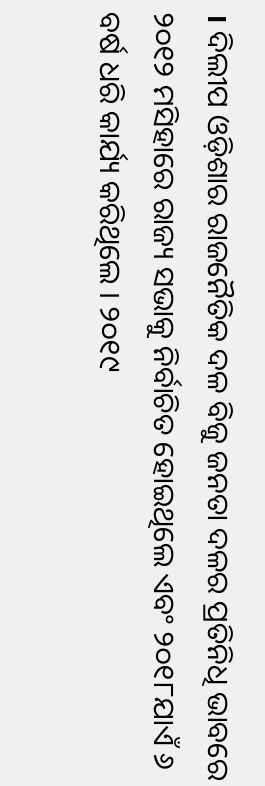। ଦିଲୀପ ଓଡ଼ିଶାର ରାଜନୈତିକ ଦଳ ବିଜୁ ଜନତା ଦଳର ପ୍ରତିନିଧି ଭାବରେ ୨୦୧୨ ମସିହାରେ ରାଜ୍ୟ ସଭାକୁ ନିର୍ବାଚିତ ହୋଇଥିଲେ ଏବଂ ୨୦୧୮ଯାଏଁ ୬ ବର୍ଷ ଧରି କାର୍ଯ୍ୟ କରିଥିଲେ । ୨୦୧୯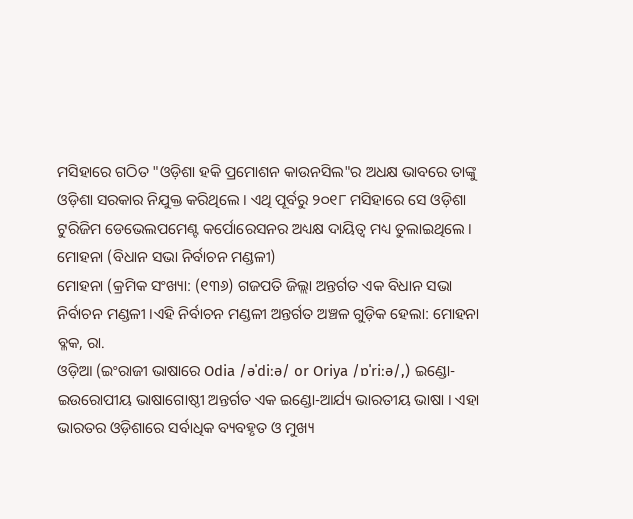ମସିହାରେ ଗଠିତ "ଓଡ଼ିଶା ହକି ପ୍ରମୋଶନ କାଉନସିଲ"ର ଅଧକ୍ଷ ଭାବରେ ତାଙ୍କୁ ଓଡ଼ିଶା ସରକାର ନିଯୁକ୍ତ କରିଥିଲେ । ଏଥି ପୂର୍ବରୁ ୨୦୧୮ ମସିହାରେ ସେ ଓଡ଼ିଶା ଟୁରିଜିମ ଡେଭେଲପମେଣ୍ଟ କର୍ପୋରେସନର ଅଧ୍ୟକ୍ଷ ଦାୟିତ୍ୱ ମଧ୍ୟ ତୁଲାଇଥିଲେ ।
ମୋହନା (ବିଧାନ ସଭା ନିର୍ବାଚନ ମଣ୍ଡଳୀ)
ମୋହନା (କ୍ରମିକ ସଂଖ୍ୟା: (୧୩୬) ଗଜପତି ଜିଲ୍ଲା ଅନ୍ତର୍ଗତ ଏକ ବିଧାନ ସଭା ନିର୍ବାଚନ ମଣ୍ଡଳୀ ।ଏହି ନିର୍ବାଚନ ମଣ୍ଡଳୀ ଅନ୍ତର୍ଗତ ଅଞ୍ଚଳ ଗୁଡ଼ିକ ହେଲା: ମୋହନା ବ୍ଳକ, ରା.
ଓଡ଼ିଆ (ଇଂରାଜୀ ଭାଷାରେ Odia /əˈdiːə/ or Oriya /ɒˈriːə/,) ଇଣ୍ଡୋ-ଇଉରୋପୀୟ ଭାଷାଗୋଷ୍ଠୀ ଅନ୍ତର୍ଗତ ଏକ ଇଣ୍ଡୋ-ଆର୍ଯ୍ୟ ଭାରତୀୟ ଭାଷା । ଏହା ଭାରତର ଓଡ଼ିଶାରେ ସର୍ବାଧିକ ବ୍ୟବହୃତ ଓ ମୁଖ୍ୟ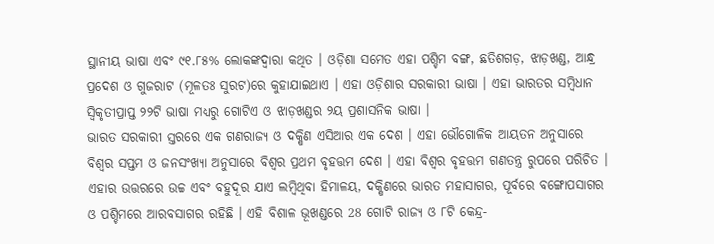ସ୍ଥାନୀୟ ଭାଷା ଏବଂ ୯୧.୮୫% ଲୋକଙ୍କଦ୍ୱାରା କଥିତ । ଓଡ଼ିଶା ସମେତ ଏହା ପଶ୍ଚିମ ବଙ୍ଗ, ଛତିଶଗଡ଼, ଝାଡ଼ଖଣ୍ଡ, ଆନ୍ଧ୍ର ପ୍ରଦେଶ ଓ ଗୁଜରାଟ (ମୂଳତଃ ସୁରଟ)ରେ କୁହାଯାଇଥାଏ । ଏହା ଓଡ଼ିଶାର ସରକାରୀ ଭାଷା । ଏହା ଭାରତର ସମ୍ବିଧାନ ସ୍ୱିକୃତୀପ୍ରାପ୍ତ ୨୨ଟି ଭାଷା ମଧ୍ୟରୁ ଗୋଟିଏ ଓ ଝାଡ଼ଖଣ୍ଡର ୨ୟ ପ୍ରଶାସନିକ ଭାଷା ।
ଭାରତ ସରକାରୀ ସ୍ତରରେ ଏକ ଗଣରାଜ୍ୟ ଓ ଦକ୍ଷିଣ ଏସିଆର ଏକ ଦେଶ । ଏହା ଭୌଗୋଳିକ ଆୟତନ ଅନୁସାରେ ବିଶ୍ୱର ସପ୍ତମ ଓ ଜନସଂଖ୍ୟା ଅନୁସାରେ ବିଶ୍ୱର ପ୍ରଥମ ବୃହତ୍ତମ ଦେଶ । ଏହା ବିଶ୍ୱର ବୃହତ୍ତମ ଗଣତନ୍ତ୍ର ରୁପରେ ପରିଚିତ । ଏହାର ଉତ୍ତରରେ ଉଚ୍ଚ ଏବଂ ବହୁଦୂର ଯାଏ ଲମ୍ବିଥିବା ହିମାଳୟ, ଦକ୍ଷିଣରେ ଭାରତ ମହାସାଗର, ପୂର୍ବରେ ବଙ୍ଗୋପସାଗର ଓ ପଶ୍ଚିମରେ ଆରବସାଗର ରହିଛି । ଏହି ବିଶାଳ ଭୂଖଣ୍ଡରେ 28 ଗୋଟି ରାଜ୍ୟ ଓ ୮ଟି କେନ୍ଦ୍ର-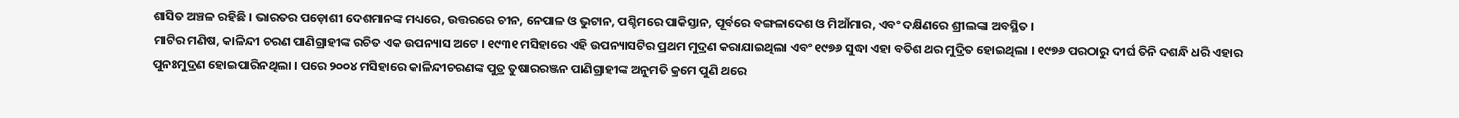ଶାସିତ ଅଞ୍ଚଳ ରହିଛି । ଭାରତର ପଡ଼ୋଶୀ ଦେଶମାନଙ୍କ ମଧ୍ୟରେ, ଉତ୍ତରରେ ଚୀନ, ନେପାଳ ଓ ଭୁଟାନ, ପଶ୍ଚିମରେ ପାକିସ୍ତାନ, ପୂର୍ବରେ ବଙ୍ଗଳାଦେଶ ଓ ମିଆଁମାର, ଏବଂ ଦକ୍ଷିଣରେ ଶ୍ରୀଲଙ୍କା ଅବସ୍ଥିତ ।
ମାଟିର ମଣିଷ, କାଳିନ୍ଦୀ ଚରଣ ପାଣିଗ୍ରାହୀଙ୍କ ରଚିତ ଏକ ଉପନ୍ୟାସ ଅଟେ । ୧୯୩୧ ମସିହାରେ ଏହି ଉପନ୍ୟାସଟିର ପ୍ରଥମ ମୁଦ୍ରଣ କରାଯାଇଥିଲା ଏବଂ ୧୯୭୬ ସୁଦ୍ଧା ଏହା ବତିଶ ଥର ମୁଦ୍ରିତ ହୋଇଥିଲା । ୧୯୭୬ ପରଠାରୁ ଦୀର୍ଘ ତିନି ଦଶନ୍ଧି ଧରି ଏହାର ପୁନଃମୁଦ୍ରଣ ହୋଇପାରିନଥିଲା । ପରେ ୨୦୦୪ ମସିହାରେ କାଳିନ୍ଦୀଚରଣଙ୍କ ପୁତ୍ର ତୁଷାରରଞ୍ଜନ ପାଣିଗ୍ରାହୀଙ୍କ ଅନୁମତି କ୍ରମେ ପୁଣି ଥରେ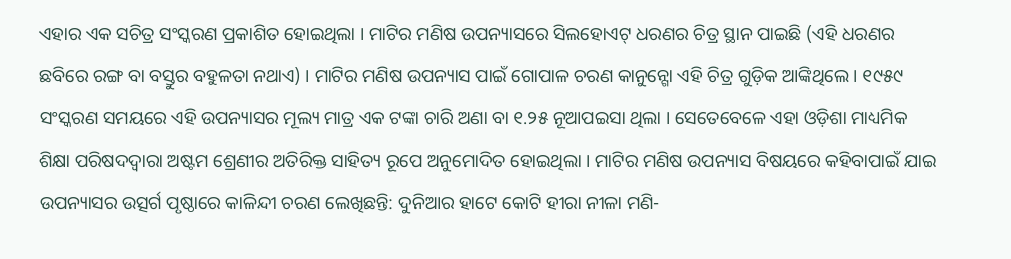ଏହାର ଏକ ସଚିତ୍ର ସଂସ୍କରଣ ପ୍ରକାଶିତ ହୋଇଥିଲା । ମାଟିର ମଣିଷ ଉପନ୍ୟାସରେ ସିଲହୋଏଟ୍ ଧରଣର ଚିତ୍ର ସ୍ଥାନ ପାଇଛି (ଏହି ଧରଣର ଛବିରେ ରଙ୍ଗ ବା ବସ୍ତୁର ବହୁଳତା ନଥାଏ) । ମାଟିର ମଣିଷ ଉପନ୍ୟାସ ପାଇଁ ଗୋପାଳ ଚରଣ କାନୁନ୍ଗୋ ଏହି ଚିତ୍ର ଗୁଡ଼ିକ ଆଙ୍କିଥିଲେ । ୧୯୫୯ ସଂସ୍କରଣ ସମୟରେ ଏହି ଉପନ୍ୟାସର ମୂଲ୍ୟ ମାତ୍ର ଏକ ଟଙ୍କା ଚାରି ଅଣା ବା ୧.୨୫ ନୂଆପଇସା ଥିଲା । ସେତେବେଳେ ଏହା ଓଡ଼ିଶା ମାଧ୍ୟମିକ ଶିକ୍ଷା ପରିଷଦଦ୍ୱାରା ଅଷ୍ଟମ ଶ୍ରେଣୀର ଅତିରିକ୍ତ ସାହିତ୍ୟ ରୂପେ ଅନୁମୋଦିତ ହୋଇଥିଲା । ମାଟିର ମଣିଷ ଉପନ୍ୟାସ ବିଷୟରେ କହିବାପାଇଁ ଯାଇ ଉପନ୍ୟାସର ଉତ୍ସର୍ଗ ପୃଷ୍ଠାରେ କାଳିନ୍ଦୀ ଚରଣ ଲେଖିଛନ୍ତି: ଦୁନିଆର ହାଟେ କୋଟି ହୀରା ନୀଳା ମଣି-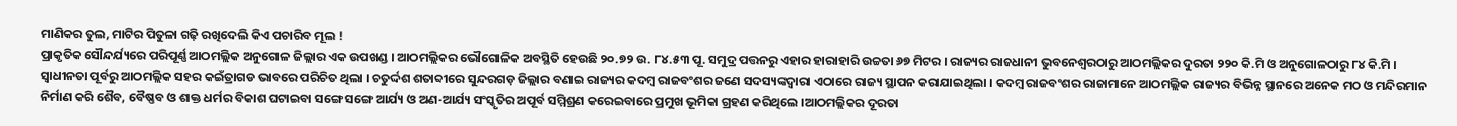ମାଣିକର ତୁଲ, ମାଟିର ପିତୁଳା ଗଢ଼ି ରଖିଦେଲି କିଏ ପଚାରିବ ମୂଲ !
ପ୍ରାକୃତିକ ସୌନ୍ଦର୍ଯ୍ୟରେ ପରିପୂର୍ଣ୍ଣ ଆଠମଲ୍ଲିକ ଅନୁଗୋଳ ଜିଲ୍ଲାର ଏକ ଉପଖଣ୍ଡ । ଆଠମଲ୍ଲିକର ଭୌଗୋଳିକ ଅବସ୍ଥିତି ହେଉଛି ୨୦.୭୨ ଉ. ୮୪.୫୩ ପୂ. ସମୁଦ୍ର ପତ୍ତନରୁ ଏହାର ହାରାହାରି ଉଚ୍ଚତା ୬୭ ମିଟର । ରାଜ୍ୟର ରାଜଧାନୀ ଭୁବନେଶ୍ୱରଠାରୁ ଆଠମଲ୍ଲିକର ଦୁରତା ୨୨୦ କି.ମି ଓ ଅନୁଗୋଳଠାରୁ ୮୪ କି.ମି । ସ୍ୱାଧୀନତା ପୂର୍ବରୁ ଆଠମଲ୍ଲିକ ସହର କଇଁତ୍ରାଗଡ ଭାବରେ ପରିଚିତ ଥିଲା । ଚତୁର୍ଦ୍ଦଶ ଶତାବ୍ଦୀରେ ସୁନ୍ଦରଗଡ଼ ଜିଲ୍ଲାର ବଣାଇ ରାଜ୍ୟର କଦମ୍ବ ରାଜବଂଶର ଜଣେ ସଦସ୍ୟଙ୍କଦ୍ୱାରା ଏଠାରେ ରାଜ୍ୟ ସ୍ଥାପନ କରାଯାଇଥିଲା । କଦମ୍ବ ରାଜବଂଶର ରାଜାମାନେ ଆଠମଲ୍ଲିକ ରାଜ୍ୟର ବିଭିନ୍ନ ସ୍ଥାନରେ ଅନେକ ମଠ ଓ ମନ୍ଦିରମାନ ନିର୍ମାଣ କରି ଶୈବ, ବୈଷ୍ଣବ ଓ ଶାକ୍ତ ଧର୍ମର ବିକାଶ ଘଟାଇବା ସଙ୍ଗେ ସଙ୍ଗେ ଆର୍ଯ୍ୟ ଓ ଅଣ-ଆର୍ଯ୍ୟ ସଂସ୍କୃତିର ଅପୂର୍ବ ସମ୍ମିଶ୍ରଣ କରେଇବାରେ ପ୍ରମୁଖ ଭୂମିକା ଗ୍ରହଣ କରିଥିଲେ ।ଆଠମଲ୍ଲିକର ଦୂରତା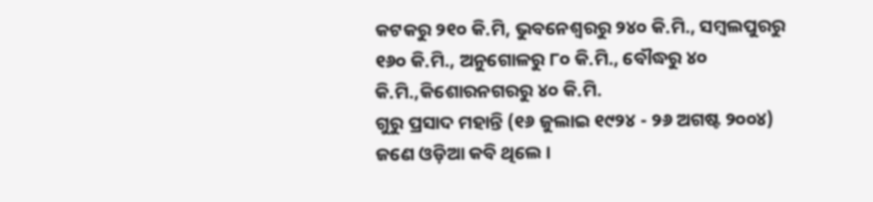କଟକରୁ ୨୧୦ କି.ମି, ଭୁବନେଶ୍ୱରରୁ ୨୪୦ କି.ମି., ସମ୍ବଲପୁରରୁ ୧୬୦ କି.ମି., ଅନୁଗୋଳରୁ ୮୦ କି.ମି., ବୌଦ୍ଧରୁ ୪୦ କି.ମି.,କିଶୋରନଗରରୁ ୪୦ କି.ମି.
ଗୁରୁ ପ୍ରସାଦ ମହାନ୍ତି (୧୬ ଜୁଲାଇ ୧୯୨୪ - ୨୬ ଅଗଷ୍ଟ ୨୦୦୪) ଜଣେ ଓଡ଼ିଆ କବି ଥିଲେ ।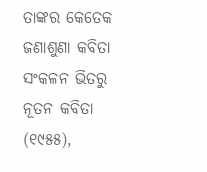ତାଙ୍କର କେତେକ ଜଣାଶୁଣା କବିତା ସଂକଳନ ଭିତରୁ ନୂତନ କବିତା (୧୯୫୫),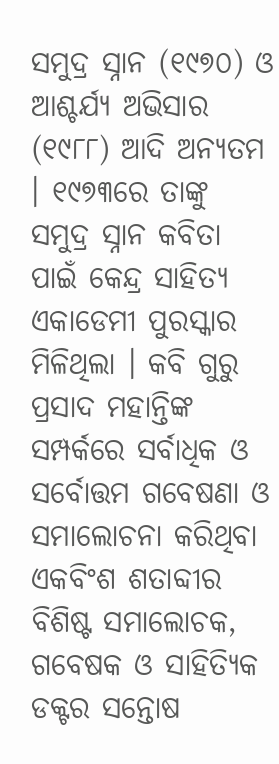ସମୁଦ୍ର ସ୍ନାନ (୧୯୭୦) ଓ ଆଶ୍ଚର୍ଯ୍ୟ ଅଭିସାର (୧୯୮୮) ଆଦି ଅନ୍ୟତମ । ୧୯୭୩ରେ ତାଙ୍କୁ ସମୁଦ୍ର ସ୍ନାନ କବିତା ପାଇଁ କେନ୍ଦ୍ର ସାହିତ୍ୟ ଏକାଡେମୀ ପୁରସ୍କାର ମିଳିଥିଲା । କବି ଗୁରୁ ପ୍ରସାଦ ମହାନ୍ତିଙ୍କ ସମ୍ପର୍କରେ ସର୍ବାଧିକ ଓ ସର୍ବୋତ୍ତମ ଗବେଷଣା ଓ ସମାଲୋଚନା କରିଥିବା ଏକବିଂଶ ଶତାବ୍ଦୀର ବିଶିଷ୍ଟ ସମାଲୋଚକ, ଗବେଷକ ଓ ସାହିତ୍ୟିକ ଡକ୍ଟର ସନ୍ତୋଷ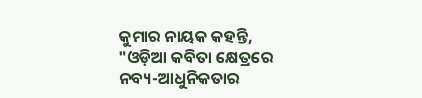କୁମାର ନାୟକ କହନ୍ତି, "ଓଡ଼ିଆ କବିତା କ୍ଷେତ୍ରରେ ନବ୍ୟ-ଆଧୁନିକତାର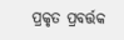ପ୍ରକୃତ ପ୍ରବର୍ତ୍ତକ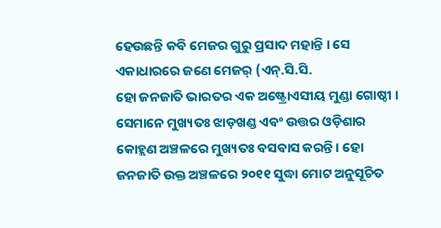ହେଉଛନ୍ତି କବି ମେଜର ଗୁରୁ ପ୍ରସାଦ ମହାନ୍ତି । ସେ ଏକାଧାରରେ ଜଣେ ମେଜର୍ (ଏନ୍.ସି.ସି.
ହୋ ଜନଜାତି ଭାରତର ଏକ ଅଷ୍ଟ୍ରୋଏସୀୟ ମୁଣ୍ଡା ଗୋଷ୍ଠୀ । ସେମାନେ ମୁଖ୍ୟତଃ ଝାଡ଼ଖଣ୍ଡ ଏବଂ ଉତ୍ତର ଓଡ଼ିଶାର କୋହ୍ଲଣ ଅଞ୍ଚଳରେ ମୁଖ୍ୟତଃ ବସବାସ କରନ୍ତି । ହୋ ଜନଜାତି ଉକ୍ତ ଅଞ୍ଚଳରେ ୨୦୧୧ ସୁଦ୍ଧା ମୋଟ ଅନୁସୂଚିତ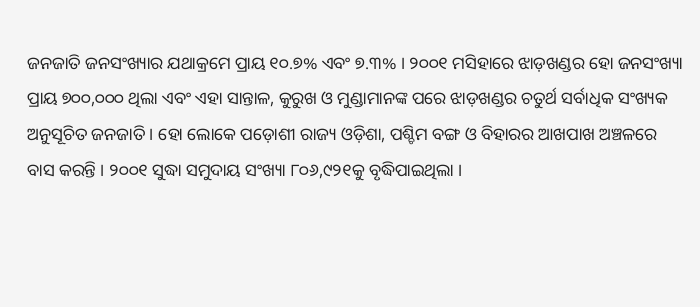ଜନଜାତି ଜନସଂଖ୍ୟାର ଯଥାକ୍ରମେ ପ୍ରାୟ ୧୦.୭% ଏବଂ ୭.୩% । ୨୦୦୧ ମସିହାରେ ଝାଡ଼ଖଣ୍ଡର ହୋ ଜନସଂଖ୍ୟା ପ୍ରାୟ ୭୦୦,୦୦୦ ଥିଲା ଏବଂ ଏହା ସାନ୍ତାଳ, କୁରୁଖ ଓ ମୁଣ୍ଡାମାନଙ୍କ ପରେ ଝାଡ଼ଖଣ୍ଡର ଚତୁର୍ଥ ସର୍ବାଧିକ ସଂଖ୍ୟକ ଅନୁସୂଚିତ ଜନଜାତି । ହୋ ଲୋକେ ପଡ଼ୋଶୀ ରାଜ୍ୟ ଓଡ଼ିଶା, ପଶ୍ଚିମ ବଙ୍ଗ ଓ ବିହାରର ଆଖପାଖ ଅଞ୍ଚଳରେ ବାସ କରନ୍ତି । ୨୦୦୧ ସୁଦ୍ଧା ସମୁଦାୟ ସଂଖ୍ୟା ୮୦୬,୯୨୧କୁ ବୃଦ୍ଧିପାଇଥିଲା ।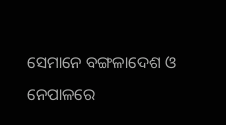ସେମାନେ ବଙ୍ଗଳାଦେଶ ଓ ନେପାଳରେ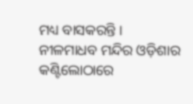ମଧ୍ୟ ବାସକରନ୍ତି ।
ନୀଳମାଧବ ମନ୍ଦିର ଓଡ଼ିଶାର କଣ୍ଟିଲୋଠାରେ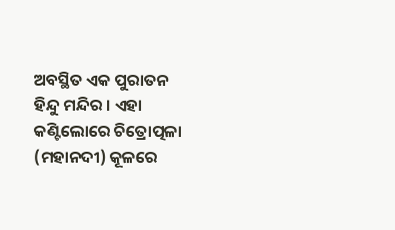ଅବସ୍ଥିତ ଏକ ପୁରାତନ ହିନ୍ଦୁ ମନ୍ଦିର । ଏହା କଣ୍ଟିଲୋରେ ଚିତ୍ରୋତ୍ପଳା (ମହାନଦୀ) କୂଳରେ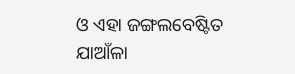ଓ ଏହା ଜଙ୍ଗଲବେଷ୍ଟିତ ଯାଆଁଳା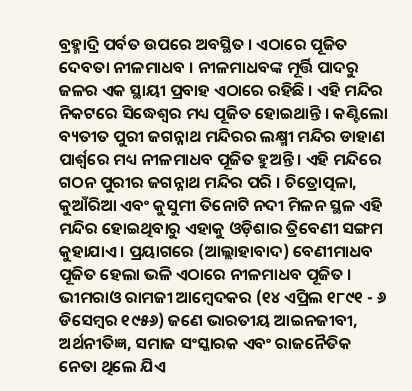ବ୍ରହ୍ମାଦ୍ରି ପର୍ବତ ଉପରେ ଅବସ୍ଥିତ । ଏଠାରେ ପୂଜିତ ଦେବତା ନୀଳମାଧବ । ନୀଳମାଧବଙ୍କ ମୂର୍ତ୍ତି ପାଦରୁ ଜଳର ଏକ ସ୍ଥାୟୀ ପ୍ରବାହ ଏଠାରେ ରହିଛି । ଏହି ମନ୍ଦିର ନିକଟରେ ସିଦ୍ଧେଶ୍ୱର ମଧ୍ୟ ପୂଜିତ ହୋଇଥାନ୍ତି । କଣ୍ଟିଲୋ ବ୍ୟତୀତ ପୁରୀ ଜଗନ୍ନାଥ ମନ୍ଦିରର ଲକ୍ଷ୍ମୀ ମନ୍ଦିର ଡାହାଣ ପାର୍ଶ୍ୱରେ ମଧ୍ୟ ନୀଳମାଧବ ପୂଜିତ ହୁଅନ୍ତି । ଏହି ମନ୍ଦିରେ ଗଠନ ପୁରୀର ଜଗନ୍ନାଥ ମନ୍ଦିର ପରି । ଚିତ୍ରୋତ୍ପଳା, କୁଆଁରିଆ ଏବଂ କୁସୁମୀ ତିନୋଟି ନଦୀ ମିଳନ ସ୍ଥଳ ଏହି ମନ୍ଦିର ହୋଇଥିବାରୁ ଏହାକୁ ଓଡ଼ିଶାର ତ୍ରିବେଣୀ ସଙ୍ଗମ କୁହାଯାଏ । ପ୍ରୟାଗରେ (ଆଲ୍ଲାହାବାଦ) ବେଣୀମାଧବ ପୂଜିତ ହେଲା ଭଳି ଏଠାରେ ନୀଳମାଧବ ପୂଜିତ ।
ଭୀମରାଓ ରାମଜୀ ଆମ୍ବେଦକର (୧୪ ଏପ୍ରିଲ ୧୮୯୧ - ୬ ଡିସେମ୍ବର ୧୯୫୬) ଜଣେ ଭାରତୀୟ ଆଇନଜୀବୀ, ଅର୍ଥନୀତିଜ୍ଞ, ସମାଜ ସଂସ୍କାରକ ଏବଂ ରାଜନୈତିକ ନେତା ଥିଲେ ଯିଏ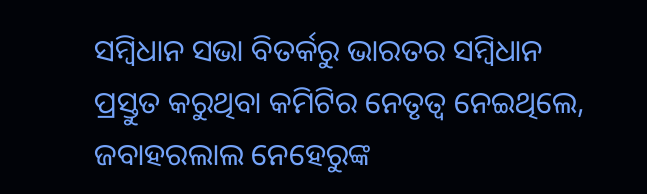ସମ୍ବିଧାନ ସଭା ବିତର୍କରୁ ଭାରତର ସମ୍ବିଧାନ ପ୍ରସ୍ତୁତ କରୁଥିବା କମିଟିର ନେତୃତ୍ୱ ନେଇଥିଲେ, ଜବାହରଲାଲ ନେହେରୁଙ୍କ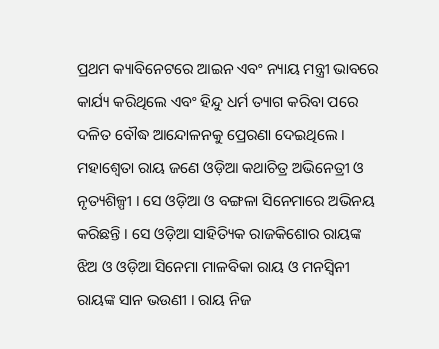ପ୍ରଥମ କ୍ୟାବିନେଟରେ ଆଇନ ଏବଂ ନ୍ୟାୟ ମନ୍ତ୍ରୀ ଭାବରେ କାର୍ଯ୍ୟ କରିଥିଲେ ଏବଂ ହିନ୍ଦୁ ଧର୍ମ ତ୍ୟାଗ କରିବା ପରେ ଦଳିତ ବୌଦ୍ଧ ଆନ୍ଦୋଳନକୁ ପ୍ରେରଣା ଦେଇଥିଲେ ।
ମହାଶ୍ୱେତା ରାୟ ଜଣେ ଓଡ଼ିଆ କଥାଚିତ୍ର ଅଭିନେତ୍ରୀ ଓ ନୃତ୍ୟଶିଳ୍ପୀ । ସେ ଓଡ଼ିଆ ଓ ବଙ୍ଗଳା ସିନେମାରେ ଅଭିନୟ କରିଛନ୍ତି । ସେ ଓଡ଼ିଆ ସାହିତ୍ୟିକ ରାଜକିଶୋର ରାୟଙ୍କ ଝିଅ ଓ ଓଡ଼ିଆ ସିନେମା ମାଳବିକା ରାୟ ଓ ମନସ୍ୱିନୀ ରାୟଙ୍କ ସାନ ଭଉଣୀ । ରାୟ ନିଜ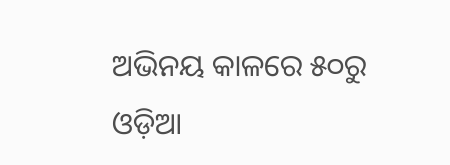ଅଭିନୟ କାଳରେ ୫୦ରୁ ଓଡ଼ିଆ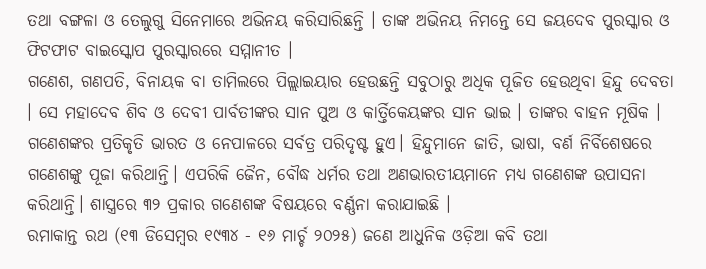ତଥା ବଙ୍ଗଳା ଓ ତେଲୁଗୁ ସିନେମାରେ ଅଭିନୟ କରିସାରିଛନ୍ତି । ତାଙ୍କ ଅଭିନୟ ନିମନ୍ତେ ସେ ଜୟଦେବ ପୁରସ୍କାର ଓ ଫିଟଫାଟ ବାଇସ୍କୋପ ପୁରସ୍କାରରେ ସମ୍ମାନୀତ ।
ଗଣେଶ, ଗଣପତି, ବିନାୟକ ବା ତାମିଲରେ ପିଲ୍ଲାଇୟାର ହେଉଛନ୍ତି ସବୁଠାରୁ ଅଧିକ ପୂଜିତ ହେଉଥିବା ହିନ୍ଦୁ ଦେବତା । ସେ ମହାଦେବ ଶିବ ଓ ଦେବୀ ପାର୍ବତୀଙ୍କର ସାନ ପୁଅ ଓ କାର୍ତ୍ତିକେୟଙ୍କର ସାନ ଭାଇ । ତାଙ୍କର ବାହନ ମୂଷିକ । ଗଣେଶଙ୍କର ପ୍ରତିକୃତି ଭାରତ ଓ ନେପାଳରେ ସର୍ବତ୍ର ପରିଦୃଷ୍ଟ ହୁଏ। ହିନ୍ଦୁମାନେ ଜାତି, ଭାଷା, ବର୍ଣ ନିର୍ବିଶେଷରେ ଗଣେଶଙ୍କୁ ପୂଜା କରିଥାନ୍ତି। ଏପରିକି ଜୈନ, ବୌଦ୍ଧ ଧର୍ମର ତଥା ଅଣଭାରତୀୟମାନେ ମଧ୍ୟ ଗଣେଶଙ୍କ ଉପାସନା କରିଥାନ୍ତି। ଶାସ୍ତ୍ରରେ ୩୨ ପ୍ରକାର ଗଣେଶଙ୍କ ବିଷୟରେ ବର୍ଣ୍ଣନା କରାଯାଇଛି ।
ରମାକାନ୍ତ ରଥ (୧୩ ଡିସେମ୍ବର ୧୯୩୪ - ୧୬ ମାର୍ଚ୍ଚ ୨୦୨୫) ଜଣେ ଆଧୁନିକ ଓଡ଼ିଆ କବି ତଥା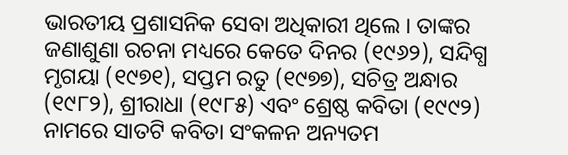ଭାରତୀୟ ପ୍ରଶାସନିକ ସେବା ଅଧିକାରୀ ଥିଲେ । ତାଙ୍କର ଜଣାଶୁଣା ରଚନା ମଧ୍ୟରେ କେତେ ଦିନର (୧୯୬୨), ସନ୍ଦିଗ୍ଧ ମୃଗୟା (୧୯୭୧), ସପ୍ତମ ରତୁ (୧୯୭୭), ସଚିତ୍ର ଅନ୍ଧାର (୧୯୮୨), ଶ୍ରୀରାଧା (୧୯୮୫) ଏବଂ ଶ୍ରେଷ୍ଠ କବିତା (୧୯୯୨) ନାମରେ ସାତଟି କବିତା ସଂକଳନ ଅନ୍ୟତମ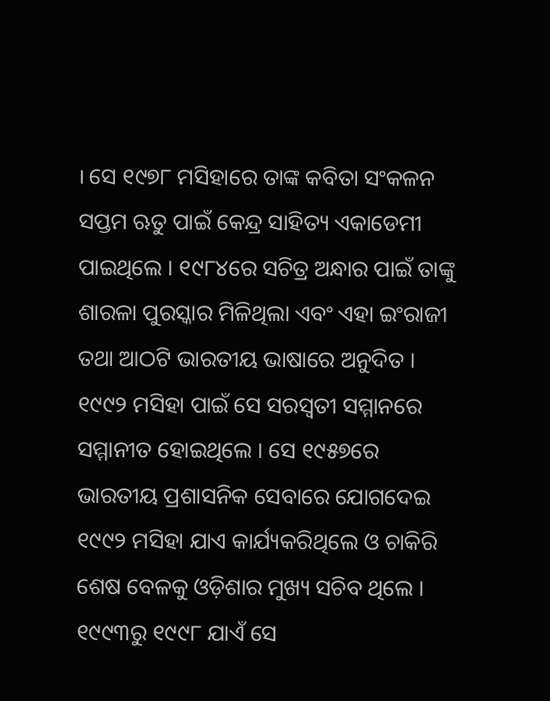। ସେ ୧୯୭୮ ମସିହାରେ ତାଙ୍କ କବିତା ସଂକଳନ ସପ୍ତମ ଋତୁ ପାଇଁ କେନ୍ଦ୍ର ସାହିତ୍ୟ ଏକାଡେମୀ ପାଇଥିଲେ । ୧୯୮୪ରେ ସଚିତ୍ର ଅନ୍ଧାର ପାଇଁ ତାଙ୍କୁ ଶାରଳା ପୁରସ୍କାର ମିଳିଥିଲା ଏବଂ ଏହା ଇଂରାଜୀ ତଥା ଆଠଟି ଭାରତୀୟ ଭାଷାରେ ଅନୁଦିତ । ୧୯୯୨ ମସିହା ପାଇଁ ସେ ସରସ୍ୱତୀ ସମ୍ମାନରେ ସମ୍ମାନୀତ ହୋଇଥିଲେ । ସେ ୧୯୫୭ରେ ଭାରତୀୟ ପ୍ରଶାସନିକ ସେବାରେ ଯୋଗଦେଇ ୧୯୯୨ ମସିହା ଯାଏ କାର୍ଯ୍ୟକରିଥିଲେ ଓ ଚାକିରି ଶେଷ ବେଳକୁ ଓଡ଼ିଶାର ମୁଖ୍ୟ ସଚିବ ଥିଲେ । ୧୯୯୩ରୁ ୧୯୯୮ ଯାଏଁ ସେ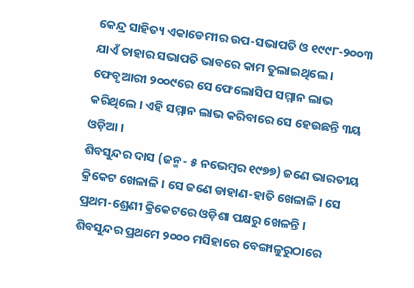କେନ୍ଦ୍ର ସାହିତ୍ୟ ଏକାଡେମୀର ଉପ-ସଭାପତି ଓ ୧୯୯୮-୨୦୦୩ ଯାଏଁ ତାହାର ସଭାପତି ଭାବରେ କାମ ତୁଲାଇଥିଲେ । ଫେବୃଆରୀ ୨୦୦୯ରେ ସେ ଫେଲୋସିପ ସମ୍ମାନ ଲାଭ କରିଥିଲେ । ଏହି ସମ୍ମାନ ଲାଭ କରିବାରେ ସେ ହେଉଛନ୍ତି ୩ୟ ଓଡ଼ିଆ ।
ଶିବସୁନ୍ଦର ଦାସ (ଜନ୍ମ- ୫ ନଭେମ୍ବର ୧୯୭୭) ଜଣେ ଭାରତୀୟ କ୍ରିକେଟ ଖେଳାଳି । ସେ ଜଣେ ଡାହାଣ-ହାତି ଖେଳାଳି । ସେ ପ୍ରଥମ-ଶ୍ରେଣୀ କ୍ରିକେଟରେ ଓଡ଼ିଶା ପକ୍ଷରୁ ଖେଳନ୍ତି । ଶିବସୁନ୍ଦର ପ୍ରଥମେ ୨୦୦୦ ମସିହାରେ ବେଙ୍ଗାଳୁରୁଠାରେ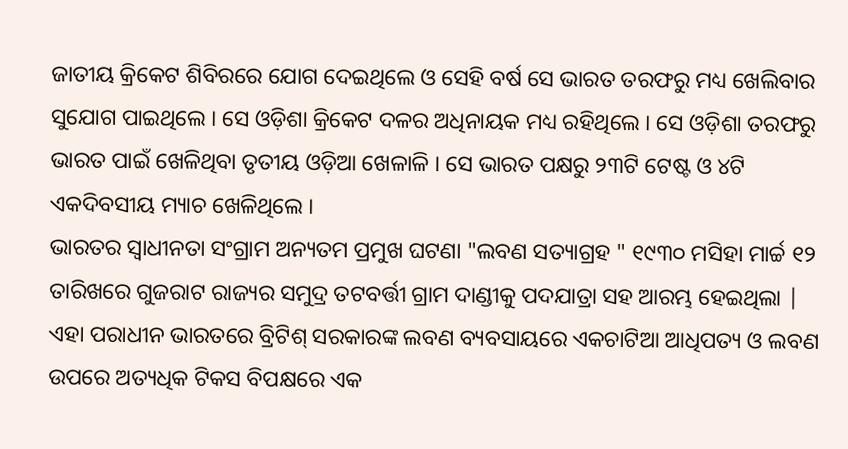ଜାତୀୟ କ୍ରିକେଟ ଶିବିରରେ ଯୋଗ ଦେଇଥିଲେ ଓ ସେହି ବର୍ଷ ସେ ଭାରତ ତରଫରୁ ମଧ୍ୟ ଖେଲିବାର ସୁଯୋଗ ପାଇଥିଲେ । ସେ ଓଡ଼ିଶା କ୍ରିକେଟ ଦଳର ଅଧିନାୟକ ମଧ୍ୟ ରହିଥିଲେ । ସେ ଓଡ଼ିଶା ତରଫରୁ ଭାରତ ପାଇଁ ଖେଳିଥିବା ତୃତୀୟ ଓଡ଼ିଆ ଖେଳାଳି । ସେ ଭାରତ ପକ୍ଷରୁ ୨୩ଟି ଟେଷ୍ଟ ଓ ୪ଟି ଏକଦିବସୀୟ ମ୍ୟାଚ ଖେଳିଥିଲେ ।
ଭାରତର ସ୍ୱାଧୀନତା ସଂଗ୍ରାମ ଅନ୍ୟତମ ପ୍ରମୁଖ ଘଟଣା "ଲବଣ ସତ୍ୟାଗ୍ରହ " ୧୯୩୦ ମସିହା ମାର୍ଚ୍ଚ ୧୨ ତାରିଖରେ ଗୁଜରାଟ ରାଜ୍ୟର ସମୁଦ୍ର ତଟବର୍ତ୍ତୀ ଗ୍ରାମ ଦାଣ୍ଡୀକୁ ପଦଯାତ୍ରା ସହ ଆରମ୍ଭ ହେଇଥିଲା | ଏହା ପରାଧୀନ ଭାରତରେ ବ୍ରିଟିଶ୍ ସରକାରଙ୍କ ଲବଣ ବ୍ୟବସାୟରେ ଏକଚାଟିଆ ଆଧିପତ୍ୟ ଓ ଲବଣ ଉପରେ ଅତ୍ୟଧିକ ଟିକସ ବିପକ୍ଷରେ ଏକ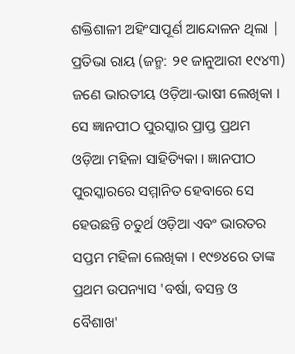ଶକ୍ତିଶାଳୀ ଅହିଂସାପୂର୍ଣ ଆନ୍ଦୋଳନ ଥିଲା |
ପ୍ରତିଭା ରାୟ (ଜନ୍ମ: ୨୧ ଜାନୁଆରୀ ୧୯୪୩) ଜଣେ ଭାରତୀୟ ଓଡ଼ିଆ-ଭାଷୀ ଲେଖିକା । ସେ ଜ୍ଞାନପୀଠ ପୁରସ୍କାର ପ୍ରାପ୍ତ ପ୍ରଥମ ଓଡ଼ିଆ ମହିଳା ସାହିତ୍ୟିକା । ଜ୍ଞାନପୀଠ ପୁରସ୍କାରରେ ସମ୍ମାନିତ ହେବାରେ ସେ ହେଉଛନ୍ତି ଚତୁର୍ଥ ଓଡ଼ିଆ ଏବଂ ଭାରତର ସପ୍ତମ ମହିଳା ଲେଖିକା । ୧୯୭୪ରେ ତାଙ୍କ ପ୍ରଥମ ଉପନ୍ୟାସ 'ବର୍ଷା, ବସନ୍ତ ଓ ବୈଶାଖ'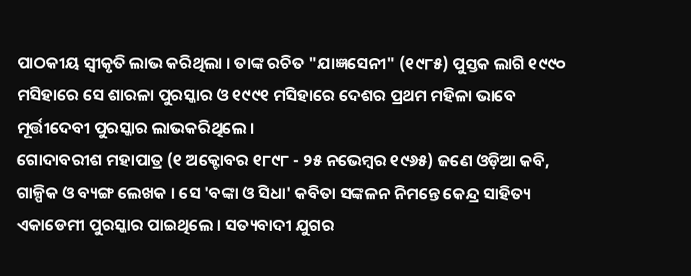ପାଠକୀୟ ସ୍ୱୀକୃତି ଲାଭ କରିଥିଲା । ତାଙ୍କ ରଚିତ "ଯାଜ୍ଞସେନୀ" (୧୯୮୫) ପୁସ୍ତକ ଲାଗି ୧୯୯୦ ମସିହାରେ ସେ ଶାରଳା ପୁରସ୍କାର ଓ ୧୯୯୧ ମସିହାରେ ଦେଶର ପ୍ରଥମ ମହିଳା ଭାବେ ମୂର୍ତ୍ତୀଦେବୀ ପୁରସ୍କାର ଲାଭକରିଥିଲେ ।
ଗୋଦାବରୀଶ ମହାପାତ୍ର (୧ ଅକ୍ଟୋବର ୧୮୯୮ - ୨୫ ନଭେମ୍ବର ୧୯୬୫) ଜଣେ ଓଡ଼ିଆ କବି, ଗାଳ୍ପିକ ଓ ବ୍ୟଙ୍ଗ ଲେଖକ । ସେ 'ବଙ୍କା ଓ ସିଧା' କବିତା ସଙ୍କଳନ ନିମନ୍ତେ କେନ୍ଦ୍ର ସାହିତ୍ୟ ଏକାଡେମୀ ପୁରସ୍କାର ପାଇଥିଲେ । ସତ୍ୟବାଦୀ ଯୁଗର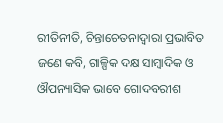ରୀତିନୀତି, ଚିନ୍ତାଚେତନାଦ୍ୱାରା ପ୍ରଭାବିତ ଜଣେ କବି, ଗାଳ୍ପିକ ଦକ୍ଷ ସାମ୍ବାଦିକ ଓ ଔପନ୍ୟାସିକ ଭାବେ ଗୋଦବରୀଶ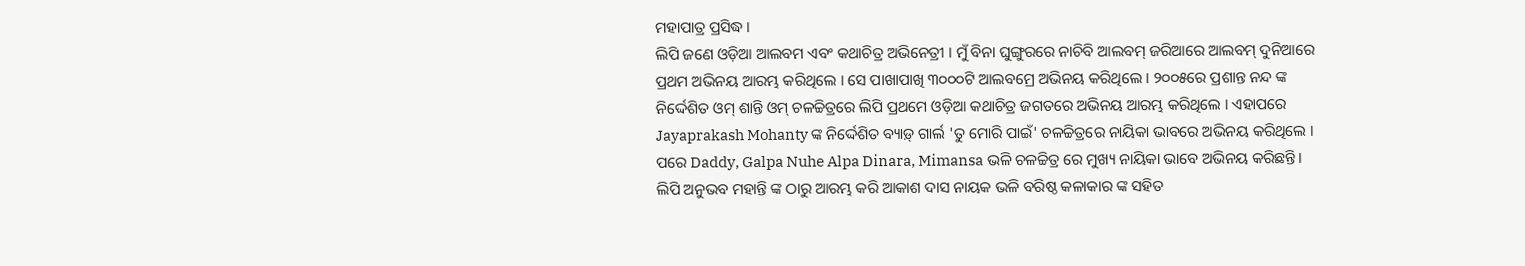ମହାପାତ୍ର ପ୍ରସିଦ୍ଧ ।
ଲିପି ଜଣେ ଓଡ଼ିଆ ଆଲବମ ଏବଂ କଥାଚିତ୍ର ଅଭିନେତ୍ରୀ । ମୁଁ ବିନା ଘୁଙ୍ଗୁରରେ ନାଚିବି ଆଲବମ୍ ଜରିଆରେ ଆଲବମ୍ ଦୁନିଆରେ ପ୍ରଥମ ଅଭିନୟ ଆରମ୍ଭ କରିଥିଲେ । ସେ ପାଖାପାଖି ୩୦୦୦ଟି ଆଲବମ୍ରେ ଅଭିନୟ କରିଥିଲେ । ୨୦୦୫ରେ ପ୍ରଶାନ୍ତ ନନ୍ଦ ଙ୍କ ନିର୍ଦ୍ଦେଶିତ ଓମ୍ ଶାନ୍ତି ଓମ୍ ଚଳଚ୍ଚିତ୍ରରେ ଲିପି ପ୍ରଥମେ ଓଡ଼ିଆ କଥାଚିତ୍ର ଜଗତରେ ଅଭିନୟ ଆରମ୍ଭ କରିଥିଲେ । ଏହାପରେ Jayaprakash Mohanty ଙ୍କ ନିର୍ଦ୍ଦେଶିତ ବ୍ୟାଡ଼୍ ଗାର୍ଲ 'ତୁ ମୋରି ପାଇଁ' ଚଳଚ୍ଚିତ୍ରରେ ନାୟିକା ଭାବରେ ଅଭିନୟ କରିଥିଲେ । ପରେ Daddy, Galpa Nuhe Alpa Dinara, Mimansa ଭଳି ଚଳଚ୍ଚିତ୍ର ରେ ମୁଖ୍ୟ ନାୟିକା ଭାବେ ଅଭିନୟ କରିଛନ୍ତି। ଲିପି ଅନୁଭବ ମହାନ୍ତି ଙ୍କ ଠାରୁ ଆରମ୍ଭ କରି ଆକାଶ ଦାସ ନାୟକ ଭଳି ବରିଷ୍ଠ କଳାକାର ଙ୍କ ସହିତ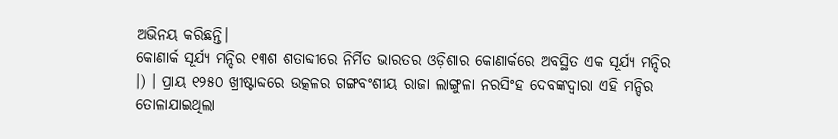ଅଭିନୟ କରିଛନ୍ତି।
କୋଣାର୍କ ସୂର୍ଯ୍ୟ ମନ୍ଦିର ୧୩ଶ ଶତାବ୍ଦୀରେ ନିର୍ମିତ ଭାରତର ଓଡ଼ିଶାର କୋଣାର୍କରେ ଅବସ୍ଥିତ ଏକ ସୂର୍ଯ୍ୟ ମନ୍ଦିର ।) । ପ୍ରାୟ ୧୨୫୦ ଖ୍ରୀଷ୍ଟାବ୍ଦରେ ଉତ୍କଳର ଗଙ୍ଗବଂଶୀୟ ରାଜା ଲାଙ୍ଗୁଳା ନରସିଂହ ଦେବଙ୍କଦ୍ୱାରା ଏହି ମନ୍ଦିର ତୋଳାଯାଇଥିଲା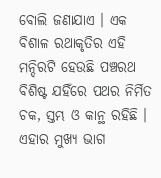ବୋଲି ଜଣାଯାଏ । ଏକ ବିଶାଳ ରଥାକୃତିର ଏହି ମନ୍ଦିରଟି ହେଉଛି ପଞ୍ଚରଥ ବିଶିଷ୍ଟ ଯହିଁରେ ପଥର ନିର୍ମିତ ଚକ, ସ୍ତମ୍ଭ ଓ କାନ୍ଥ ରହିଛି । ଏହାର ମୁଖ୍ୟ ଭାଗ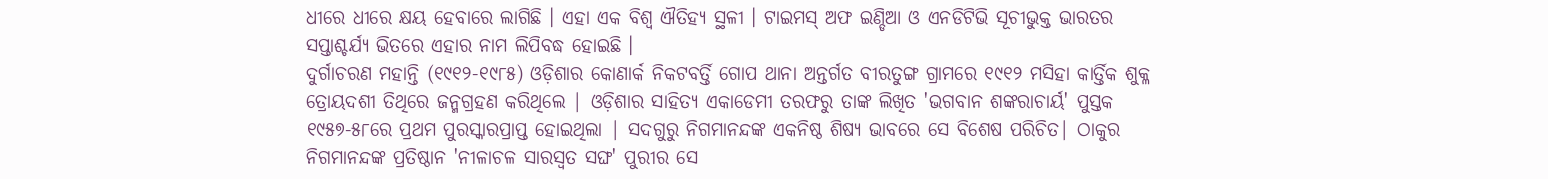ଧୀରେ ଧୀରେ କ୍ଷୟ ହେବାରେ ଲାଗିଛି । ଏହା ଏକ ବିଶ୍ୱ ଐତିହ୍ୟ ସ୍ଥଳୀ । ଟାଇମସ୍ ଅଫ ଇଣ୍ଡିଆ ଓ ଏନଡିଟିଭି ସୂଚୀଭୁକ୍ତ ଭାରତର ସପ୍ତାଶ୍ଚର୍ଯ୍ୟ ଭିତରେ ଏହାର ନାମ ଲିପିବଦ୍ଧ ହୋଇଛି ।
ଦୁର୍ଗାଚରଣ ମହାନ୍ତି (୧୯୧୨-୧୯୮୫) ଓଡ଼ିଶାର କୋଣାର୍କ ନିକଟବର୍ତ୍ତି ଗୋପ ଥାନା ଅନ୍ତର୍ଗତ ବୀରତୁଙ୍ଗ ଗ୍ରାମରେ ୧୯୧୨ ମସିହା କାର୍ତ୍ତିକ ଶୁକ୍ଳ ତ୍ରୋୟଦଶୀ ତିଥିରେ ଜନ୍ମଗ୍ରହଣ କରିଥିଲେ | ଓଡ଼ିଶାର ସାହିତ୍ଯ ଏକାଡେମୀ ତରଫରୁ ତାଙ୍କ ଲିଖିତ 'ଭଗବାନ ଶଙ୍କରାଚାର୍ୟ' ପୁସ୍ତକ ୧୯୫୭-୫୮ରେ ପ୍ରଥମ ପୁରସ୍କାରପ୍ରାପ୍ତ ହୋଇଥିଲା | ସଦଗୁରୁ ନିଗମାନନ୍ଦଙ୍କ ଏକନିଷ୍ଠ ଶିଷ୍ଯ ଭାବରେ ସେ ବିଶେଷ ପରିଚିତ| ଠାକୁର ନିଗମାନନ୍ଦଙ୍କ ପ୍ରତିଷ୍ଠାନ 'ନୀଳାଚଳ ସାରସ୍ୱତ ସଙ୍ଘ' ପୁରୀର ସେ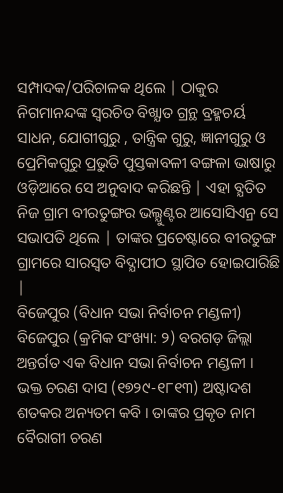ସମ୍ପାଦକ/ପରିଚାଳକ ଥିଲେ | ଠାକୁର ନିଗମାନନ୍ଦଙ୍କ ସ୍ୱରଚିତ ବିଖ୍ଯାତ ଗ୍ରନ୍ଥ ବ୍ରହ୍ମଚର୍ୟ ସାଧନ, ଯୋଗୀଗୁରୁ , ତାନ୍ତ୍ରିକ ଗୁରୁ, ଜ୍ଞାନୀଗୁରୁ ଓ ପ୍ରେମିକଗୁରୁ ପ୍ରଭୁତି ପୁସ୍ତକାବଳୀ ବଙ୍ଗଳା ଭାଷାରୁ ଓଡ଼ିଆରେ ସେ ଅନୁବାଦ କରିଛନ୍ତି | ଏହା ବ୍ଯତିତ ନିଜ ଗ୍ରାମ ବୀରତୁଙ୍ଗର ଭଲ୍ଯୁଣ୍ଟର ଆସୋସିଏନ୍ର ସେ ସଭାପତି ଥିଲେ | ତାଙ୍କର ପ୍ରଚେଷ୍ଟାରେ ବୀରତୁଙ୍ଗ ଗ୍ରାମରେ ସାରସ୍ୱତ ବିଦ୍ଯାପୀଠ ସ୍ଥାପିତ ହୋଇପାରିଛି |
ବିଜେପୁର (ବିଧାନ ସଭା ନିର୍ବାଚନ ମଣ୍ଡଳୀ)
ବିଜେପୁର (କ୍ରମିକ ସଂଖ୍ୟା: ୨) ବରଗଡ଼ ଜିଲ୍ଲା ଅନ୍ତର୍ଗତ ଏକ ବିଧାନ ସଭା ନିର୍ବାଚନ ମଣ୍ଡଳୀ ।
ଭକ୍ତ ଚରଣ ଦାସ (୧୭୨୯-୧୮୧୩) ଅଷ୍ଟାଦଶ ଶତକର ଅନ୍ୟତମ କବି । ତାଙ୍କର ପ୍ରକୃତ ନାମ ବୈରାଗୀ ଚରଣ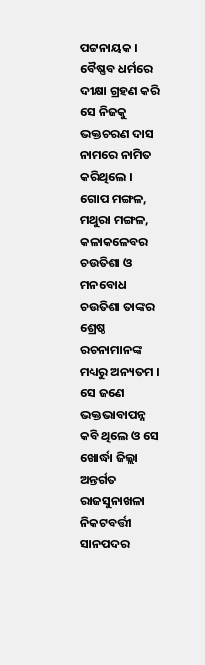ପଟ୍ଟନାୟକ । ବୈଷ୍ଣବ ଧର୍ମରେ ଦୀକ୍ଷା ଗ୍ରହଣ କରି ସେ ନିଜକୁ ଭକ୍ତଚରଣ ଦାସ ନାମରେ ନାମିତ କରିଥିଲେ । ଗୋପ ମଙ୍ଗଳ, ମଥୁରା ମଙ୍ଗଳ, କଳାକଳେବର ଚଉତିଶା ଓ ମନବୋଧ ଚଉତିଶା ତାଙ୍କର ଶ୍ରେଷ୍ଠ ରଚନାମାନଙ୍କ ମଧ୍ୟରୁ ଅନ୍ୟତମ । ସେ ଜଣେ ଭକ୍ତଭାବାପନ୍ନ କବି ଥିଲେ ଓ ସେ ଖୋର୍ଦ୍ଧା ଜିଲ୍ଲା ଅନ୍ତର୍ଗତ ରାଜସୁନାଖଳା ନିକଟବର୍ତ୍ତୀ ସାନପଦର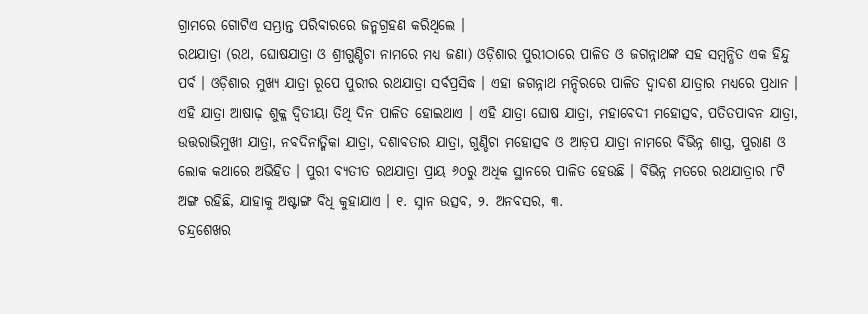ଗ୍ରାମରେ ଗୋଟିଏ ସମ୍ଭ୍ରାନ୍ତ ପରିବାରରେ ଜନ୍ମଗ୍ରହଣ କରିଥିଲେ ।
ରଥଯାତ୍ରା (ରଥ, ଘୋଷଯାତ୍ରା ଓ ଶ୍ରୀଗୁଣ୍ଡିଚା ନାମରେ ମଧ୍ୟ ଜଣା) ଓଡ଼ିଶାର ପୁରୀଠାରେ ପାଳିତ ଓ ଜଗନ୍ନାଥଙ୍କ ସହ ସମ୍ବନ୍ଧିତ ଏକ ହିନ୍ଦୁ ପର୍ବ । ଓଡ଼ିଶାର ମୁଖ୍ୟ ଯାତ୍ରା ରୂପେ ପୁରୀର ରଥଯାତ୍ରା ସର୍ବପ୍ରସିଦ୍ଧ । ଏହା ଜଗନ୍ନାଥ ମନ୍ଦିରରେ ପାଳିତ ଦ୍ୱାଦଶ ଯାତ୍ରାର ମଧ୍ୟରେ ପ୍ରଧାନ । ଏହି ଯାତ୍ରା ଆଷାଢ଼ ଶୁକ୍ଳ ଦ୍ୱିତୀୟା ତିଥି ଦିନ ପାଳିତ ହୋଇଥାଏ । ଏହି ଯାତ୍ରା ଘୋଷ ଯାତ୍ରା, ମହାବେଦୀ ମହୋତ୍ସବ, ପତିତପାବନ ଯାତ୍ରା, ଉତ୍ତରାଭିମୁଖୀ ଯାତ୍ରା, ନବଦିନାତ୍ମିକା ଯାତ୍ରା, ଦଶାବତାର ଯାତ୍ରା, ଗୁଣ୍ଡିଚା ମହୋତ୍ସବ ଓ ଆଡ଼ପ ଯାତ୍ରା ନାମରେ ବିଭିନ୍ନ ଶାସ୍ତ୍ର, ପୁରାଣ ଓ ଲୋକ କଥାରେ ଅଭିହିତ । ପୁରୀ ବ୍ୟତୀତ ରଥଯାତ୍ରା ପ୍ରାୟ ୬୦ରୁ ଅଧିକ ସ୍ଥାନରେ ପାଳିତ ହେଉଛି । ବିଭିନ୍ନ ମତରେ ରଥଯାତ୍ରାର ୮ଟି ଅଙ୍ଗ ରହିଛି, ଯାହାକୁ ଅଷ୍ଟାଙ୍ଗ ବିଧି କୁହାଯାଏ । ୧. ସ୍ନାନ ଉତ୍ସବ, ୨. ଅନବସର, ୩.
ଚନ୍ଦ୍ରଶେଖର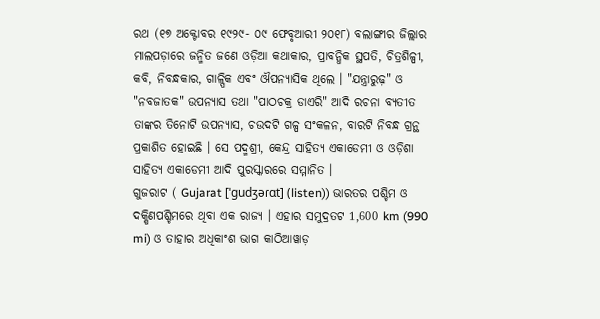ରଥ (୧୭ ଅକ୍ଟୋବର ୧୯୨୯- ୦୯ ଫେବୃଆରୀ ୨୦୧୮) ବଲାଙ୍ଗୀର ଜିଲ୍ଲାର ମାଲପଡ଼ାରେ ଜନ୍ମିତ ଜଣେ ଓଡ଼ିଆ କଥାକାର, ପ୍ରାବନ୍ଧିକ ସ୍ଥପତି, ଚିତ୍ରଶିଳ୍ପୀ, କବି, ନିବନ୍ଧକାର, ଗାଳ୍ପିକ ଏବଂ ଔପନ୍ୟାସିକ ଥିଲେ । "ଯନ୍ତ୍ରାରୁଢ଼" ଓ "ନବଜାତକ" ଉପନ୍ୟାସ ତଥା "ପାଠଚକ୍ର ଡାଏରି" ଆଦି ରଚନା ବ୍ୟତୀତ ତାଙ୍କର ତିନୋଟି ଉପନ୍ୟାସ, ଚଉଦଟି ଗଳ୍ପ ସଂକଳନ, ବାରଟି ନିବନ୍ଧ ଗ୍ରନ୍ଥ ପ୍ରକାଶିତ ହୋଇଛି । ସେ ପଦ୍ମଶ୍ରୀ, କେନ୍ଦ୍ର ସାହିତ୍ୟ ଏକାଡେମୀ ଓ ଓଡ଼ିଶା ସାହିତ୍ୟ ଏକାଡେମୀ ଆଦି ପୁରସ୍କାରରେ ସମ୍ମାନିତ ।
ଗୁଜରାଟ ( Gujarat [ˈɡudʒəɾɑt] (listen)) ଭାରତର ପଶ୍ଚିମ ଓ ଦକ୍ଷିଣପଶ୍ଚିମରେ ଥିବା ଏକ ରାଜ୍ୟ । ଏହାର ସମୁଦ୍ରତଟ 1,600 km (990 mi) ଓ ତାହାର ଅଧିକାଂଶ ଭାଗ କାଠିଆୱାଡ଼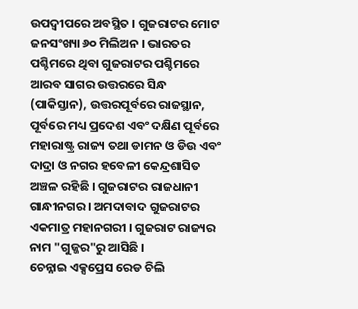ଉପଦ୍ୱୀପରେ ଅବସ୍ଥିତ । ଗୁଜରାଟର ମୋଟ ଜନସଂଖ୍ୟା ୬୦ ମିଲିଅନ । ଭାରତର ପଶ୍ଚିମରେ ଥିବା ଗୁଜରାଟର ପଶ୍ଚିମରେ ଆରବ ସାଗର ଉତ୍ତରରେ ସିନ୍ଧ (ପାକିସ୍ତାନ), ଉତ୍ତରପୂର୍ବରେ ରାଜସ୍ଥାନ, ପୂର୍ବରେ ମଧ୍ୟ ପ୍ରଦେଶ ଏବଂ ଦକ୍ଷିଣ ପୂର୍ବରେ ମହାରାଷ୍ଟ୍ର ରାଜ୍ୟ ତଥା ଡାମନ ଓ ଡିଉ ଏବଂ ଦାଦ୍ରା ଓ ନଗର ହବେଳୀ କେନ୍ଦ୍ରଶାସିତ ଅଞ୍ଚଳ ରହିଛି । ଗୁଜରାଟର ରାଜଧାନୀ ଗାନ୍ଧୀନଗର । ଅମଦାବାଦ ଗୁଜରାଟର ଏକମାତ୍ର ମହାନଗରୀ । ଗୁଜରାଟ ରାଜ୍ୟର ନାମ "ଗୁଜ୍ଜର"ରୁ ଆସିଛି ।
ଚେନ୍ନାଇ ଏକ୍ସପ୍ରେସ ରେଡ ଚିଲି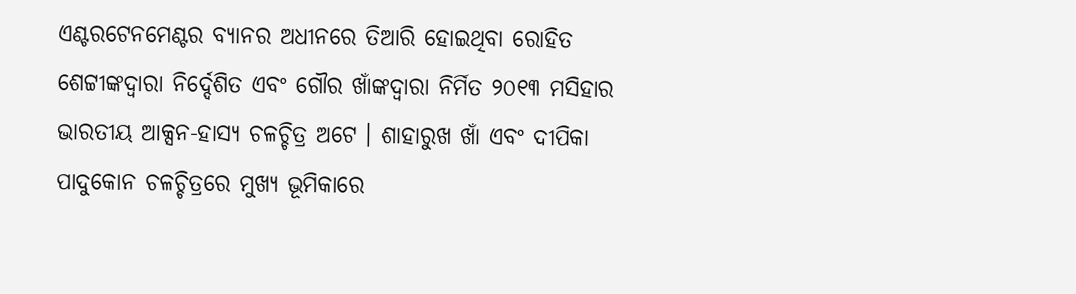ଏଣ୍ଟରଟେନମେଣ୍ଟର ବ୍ୟାନର ଅଧୀନରେ ତିଆରି ହୋଇଥିବା ରୋହିତ ଶେଟ୍ଟୀଙ୍କଦ୍ୱାରା ନିର୍ଦ୍ଦେଶିତ ଏବଂ ଗୌର ଖାଁଙ୍କଦ୍ୱାରା ନିର୍ମିତ ୨୦୧୩ ମସିହାର ଭାରତୀୟ ଆକ୍ସନ-ହାସ୍ୟ ଚଳଚ୍ଚିତ୍ର ଅଟେ । ଶାହାରୁଖ ଖାଁ ଏବଂ ଦୀପିକା ପାଦୁକୋନ ଚଳଚ୍ଚିତ୍ରରେ ମୁଖ୍ୟ ଭୂମିକାରେ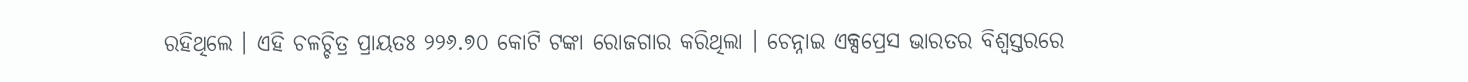ରହିଥିଲେ । ଏହି ଚଳଚ୍ଚିତ୍ର ପ୍ରାୟତଃ ୨୨୬.୭୦ କୋଟି ଟଙ୍କା ରୋଜଗାର କରିଥିଲା । ଚେନ୍ନାଇ ଏକ୍ସପ୍ରେସ ଭାରତର ବିଶ୍ୱସ୍ତରରେ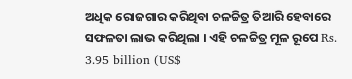ଅଧିକ ରୋଜଗାର କରିଥିବା ଚଳଚ୍ଚିତ୍ର ତିଆରି ହେବାରେ ସଫଳତା ଲାଭ କରିଥିଲା । ଏହି ଚଳଚ୍ଚିତ୍ର ମୂଳ ରୂପେ Rs. 3.95 billion (US$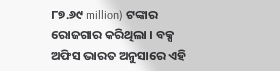୮୭.୬୯ million) ଟଙ୍କାର ରୋଜଗାର କରିଥିଲା । ବକ୍ସ ଅଫିସ ଭାରତ ଅନୁସାରେ ଏହି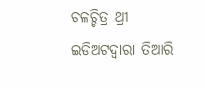ଚଳଚ୍ଚିତ୍ର ଥ୍ରୀ ଇଡିଅଟଦ୍ୱାରା ତିଆରି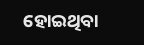ହୋଇଥିବା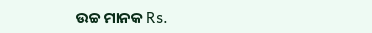ଉଚ୍ଚ ମାନକ Rs.